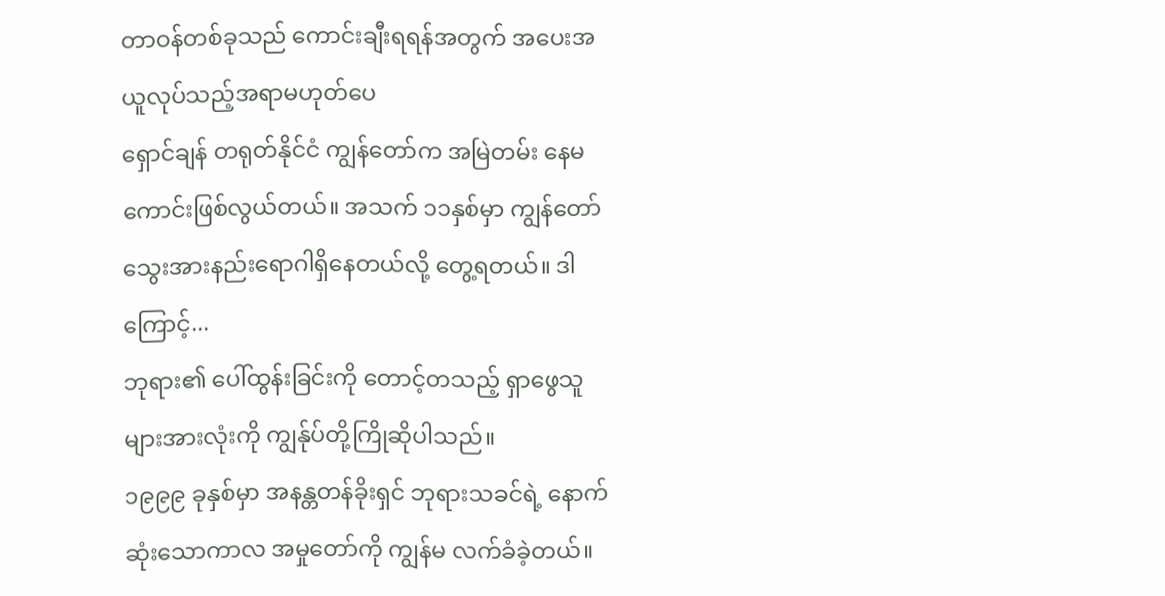တာဝန်တစ်ခုသည် ကောင်းချီးရရန်အတွက် အပေးအယူလုပ်သည့်အရာမဟုတ်ပေ
ရှောင်ချန် တရုတ်နိုင်ငံ ကျွန်တော်က အမြဲတမ်း နေမကောင်းဖြစ်လွယ်တယ်။ အသက် ၁၁နှစ်မှာ ကျွန်တော် သွေးအားနည်းရောဂါရှိနေတယ်လို့ တွေ့ရတယ်။ ဒါကြောင့်...
ဘုရား၏ ပေါ်ထွန်းခြင်းကို တောင့်တသည့် ရှာဖွေသူများအားလုံးကို ကျွန်ုပ်တို့ကြိုဆိုပါသည်။
၁၉၉၉ ခုနှစ်မှာ အနန္တတန်ခိုးရှင် ဘုရားသခင်ရဲ့ နောက်ဆုံးသောကာလ အမှုတော်ကို ကျွန်မ လက်ခံခဲ့တယ်။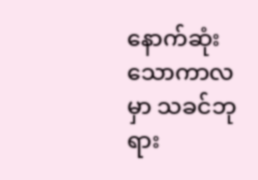နောက်ဆုံးသောကာလမှာ သခင်ဘုရား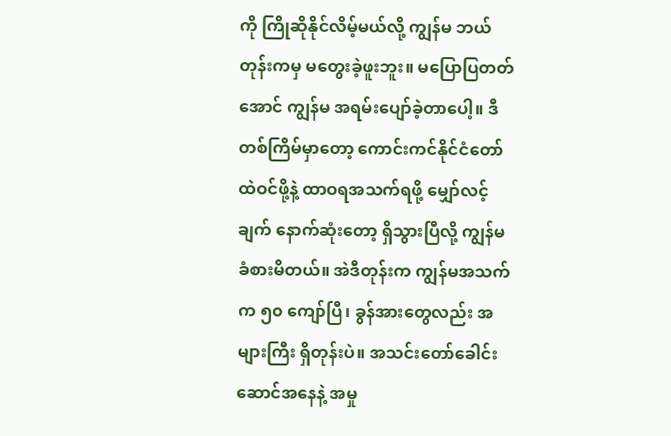ကို ကြိုဆိုနိုင်လိမ့်မယ်လို့ ကျွန်မ ဘယ်တုန်းကမှ မတွေးခဲ့ဖူးဘူး။ မပြောပြတတ်အောင် ကျွန်မ အရမ်းပျော်ခဲ့တာပေါ့။ ဒီတစ်ကြိမ်မှာတော့ ကောင်းကင်နိုင်ငံတော်ထဲဝင်ဖို့နဲ့ ထာဝရအသက်ရဖို့ မျှော်လင့်ချက် နောက်ဆုံးတော့ ရှိသွားပြီလို့ ကျွန်မ ခံစားမိတယ်။ အဲဒီတုန်းက ကျွန်မအသက်က ၅၀ ကျော်ပြီ၊ ခွန်အားတွေလည်း အများကြီး ရှိတုန်းပဲ။ အသင်းတော်ခေါင်းဆောင်အနေနဲ့ အမှု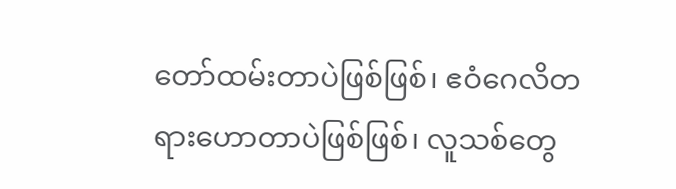တော်ထမ်းတာပဲဖြစ်ဖြစ်၊ ဧဝံဂေလိတရားဟောတာပဲဖြစ်ဖြစ်၊ လူသစ်တွေ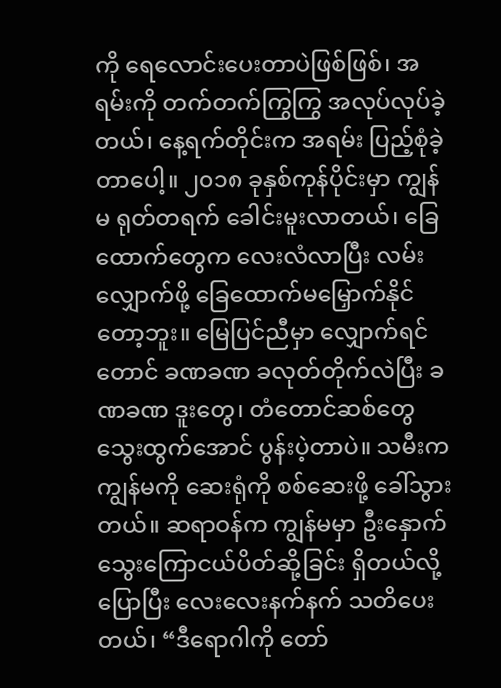ကို ရေလောင်းပေးတာပဲဖြစ်ဖြစ်၊ အရမ်းကို တက်တက်ကြွကြွ အလုပ်လုပ်ခဲ့တယ်၊ နေ့ရက်တိုင်းက အရမ်း ပြည့်စုံခဲ့တာပေါ့။ ၂၀၁၈ ခုနှစ်ကုန်ပိုင်းမှာ ကျွန်မ ရုတ်တရက် ခေါင်းမူးလာတယ်၊ ခြေထောက်တွေက လေးလံလာပြီး လမ်းလျှောက်ဖို့ ခြေထောက်မမြှောက်နိုင်တော့ဘူး။ မြေပြင်ညီမှာ လျှောက်ရင်တောင် ခဏခဏ ခလုတ်တိုက်လဲပြီး ခဏခဏ ဒူးတွေ၊ တံတောင်ဆစ်တွေ သွေးထွက်အောင် ပွန်းပဲ့တာပဲ။ သမီးက ကျွန်မကို ဆေးရုံကို စစ်ဆေးဖို့ ခေါ်သွားတယ်။ ဆရာဝန်က ကျွန်မမှာ ဦးနှောက်သွေးကြောငယ်ပိတ်ဆို့ခြင်း ရှိတယ်လို့ပြောပြီး လေးလေးနက်နက် သတိပေးတယ်၊ “ဒီရောဂါကို တော်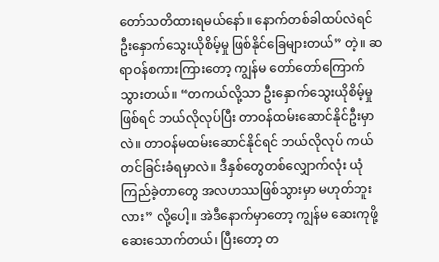တော်သတိထားရမယ်နော်။ နောက်တစ်ခါထပ်လဲရင် ဦးနှောက်သွေးယိုစိမ့်မှု ဖြစ်နိုင်ခြေများတယ်” တဲ့။ ဆရာဝန်စကားကြားတော့ ကျွန်မ တော်တော်ကြောက်သွားတယ်။ “တကယ်လို့သာ ဦးနှောက်သွေးယိုစိမ့်မှုဖြစ်ရင် ဘယ်လိုလုပ်ပြီး တာဝန်ထမ်းဆောင်နိုင်ဦးမှာလဲ။ တာဝန်မထမ်းဆောင်နိုင်ရင် ဘယ်လိုလုပ် ကယ်တင်ခြင်းခံရမှာလဲ။ ဒီနှစ်တွေတစ်လျှောက်လုံး ယုံကြည်ခဲ့တာတွေ အလဟဿဖြစ်သွားမှာ မဟုတ်ဘူးလား” လို့ပေါ့။ အဲဒီနောက်မှာတော့ ကျွန်မ ဆေးကုဖို့ ဆေးသောက်တယ်၊ ပြီးတော့ တ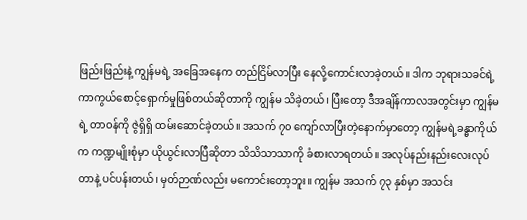ဖြည်းဖြည်းနဲ့ ကျွန်မရဲ့ အခြေအနေက တည်ငြိမ်လာပြီး နေလို့ကောင်းလာခဲ့တယ်။ ဒါက ဘုရားသခင်ရဲ့ ကာကွယ်စောင့်ရှောက်မှုဖြစ်တယ်ဆိုတာကို ကျွန်မ သိခဲ့တယ်၊ ပြီးတော့ ဒီအချိန်ကာလအတွင်းမှာ ကျွန်မရဲ့ တာဝန်ကို ဇွဲရှိရှိ ထမ်းဆောင်ခဲ့တယ်။ အသက် ၇၀ ကျော်လာပြီးတဲ့နောက်မှာတော့ ကျွန်မရဲ့ခန္ဓာကိုယ်က ကဏ္ဍမျိုးစုံမှာ ယိုယွင်းလာပြီဆိုတာ သိသိသာသာကို ခံစားလာရတယ်။ အလုပ်နည်းနည်းလေးလုပ်တာနဲ့ ပင်ပန်းတယ်၊ မှတ်ဉာဏ်လည်း မကောင်းတော့ဘူး။ ကျွန်မ အသက် ၇၃ နှစ်မှာ အသင်း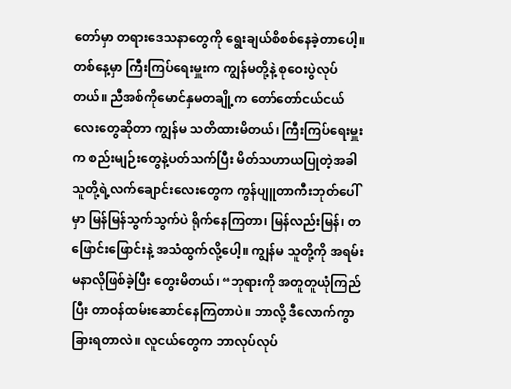တော်မှာ တရားဒေသနာတွေကို ရွေးချယ်စိစစ်နေခဲ့တာပေါ့။ တစ်နေ့မှာ ကြီးကြပ်ရေးမှူးက ကျွန်မတို့နဲ့ စုဝေးပွဲလုပ်တယ်။ ညီအစ်ကိုမောင်နှမတချို့က တော်တော်ငယ်ငယ်လေးတွေဆိုတာ ကျွန်မ သတိထားမိတယ်၊ ကြီးကြပ်ရေးမှူးက စည်းမျဉ်းတွေနဲ့ပတ်သက်ပြီး မိတ်သဟာယပြုတဲ့အခါ သူတို့ရဲ့လက်ချောင်းလေးတွေက ကွန်ပျူတာကီးဘုတ်ပေါ်မှာ မြန်မြန်သွက်သွက်ပဲ ရိုက်နေကြတာ၊ မြန်လည်းမြန်၊ တဖြောင်းဖြောင်းနဲ့ အသံထွက်လို့ပေါ့။ ကျွန်မ သူတို့ကို အရမ်း မနာလိုဖြစ်ခဲ့ပြီး တွေးမိတယ်၊ “ဘုရားကို အတူတူယုံကြည်ပြီး တာဝန်ထမ်းဆောင်နေကြတာပဲ။ ဘာလို့ ဒီလောက်ကွာခြားရတာလဲ။ လူငယ်တွေက ဘာလုပ်လုပ်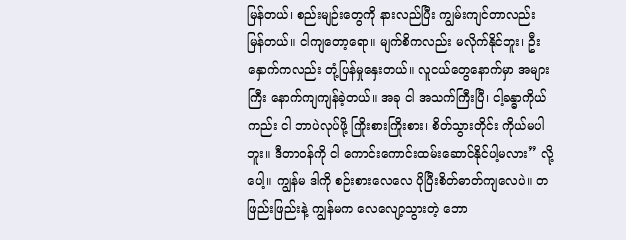မြန်တယ်၊ စည်းမျဉ်းတွေကို နားလည်ပြီး ကျွမ်းကျင်တာလည်း မြန်တယ်။ ငါကျတော့ရော။ မျက်စိကလည်း မလိုက်နိုင်ဘူး၊ ဦးနှောက်ကလည်း တုံ့ပြန်မှုနှေးတယ်။ လူငယ်တွေနောက်မှာ အများကြီး နောက်ကျကျန်ခဲ့တယ်။ အခု ငါ အသက်ကြီးပြီ၊ ငါ့ခန္ဓာကိုယ်ကည်း ငါ ဘာပဲလုပ်ဖို့ ကြိုးစားကြိုးစား၊ စိတ်သွားတိုင်း ကိုယ်မပါဘူး။ ဒီတာဝန်ကို ငါ ကောင်းကောင်းထမ်းဆောင်နိုင်ပါ့မလား” လို့ပေါ့။ ကျွန်မ ဒါကို စဉ်းစားလေလေ ပိုပြီးစိတ်ဓာတ်ကျလေပဲ။ တဖြည်းဖြည်းနဲ့ ကျွန်မက လေလျော့သွားတဲ့ ဘော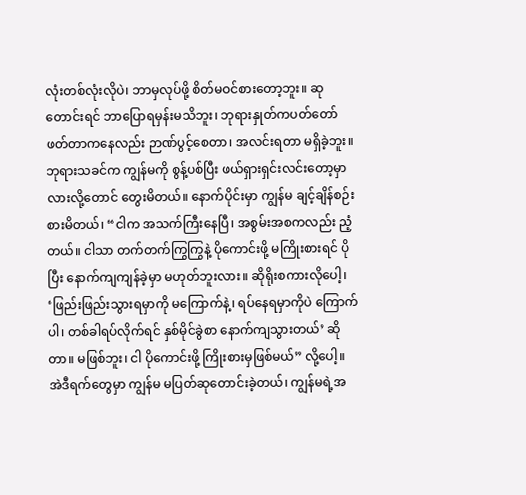လုံးတစ်လုံးလိုပဲ၊ ဘာမှလုပ်ဖို့ စိတ်မဝင်စားတော့ဘူး။ ဆုတောင်းရင် ဘာပြောရမှန်းမသိဘူး၊ ဘုရားနှုတ်ကပတ်တော်ဖတ်တာကနေလည်း ဉာဏ်ပွင့်စေတာ၊ အလင်းရတာ မရှိခဲ့ဘူး။ ဘုရားသခင်က ကျွန်မကို စွန့်ပစ်ပြီး ဖယ်ရှားရှင်းလင်းတော့မှာလားလို့တောင် တွေးမိတယ်။ နောက်ပိုင်းမှာ ကျွန်မ ချင့်ချိန်စဉ်းစားမိတယ်၊ “ငါက အသက်ကြီးနေပြီ၊ အစွမ်းအစကလည်း ညံ့တယ်။ ငါသာ တက်တက်ကြွကြွနဲ့ ပိုကောင်းဖို့ မကြိုးစားရင် ပိုပြီး နောက်ကျကျန်ခဲ့မှာ မဟုတ်ဘူးလား။ ဆိုရိုးစကားလိုပေါ့၊ ‘ဖြည်းဖြည်းသွားရမှာကို မကြောက်နဲ့၊ ရပ်နေရမှာကိုပဲ ကြောက်ပါ၊ တစ်ခါရပ်လိုက်ရင် နှစ်မိုင်ခွဲစာ နောက်ကျသွားတယ်’ ဆိုတာ။ မဖြစ်ဘူး၊ ငါ ပိုကောင်းဖို့ ကြိုးစားမှဖြစ်မယ်” လို့ပေါ့။ အဲဒီရက်တွေမှာ ကျွန်မ မပြတ်ဆုတောင်းခဲ့တယ်၊ ကျွန်မရဲ့အ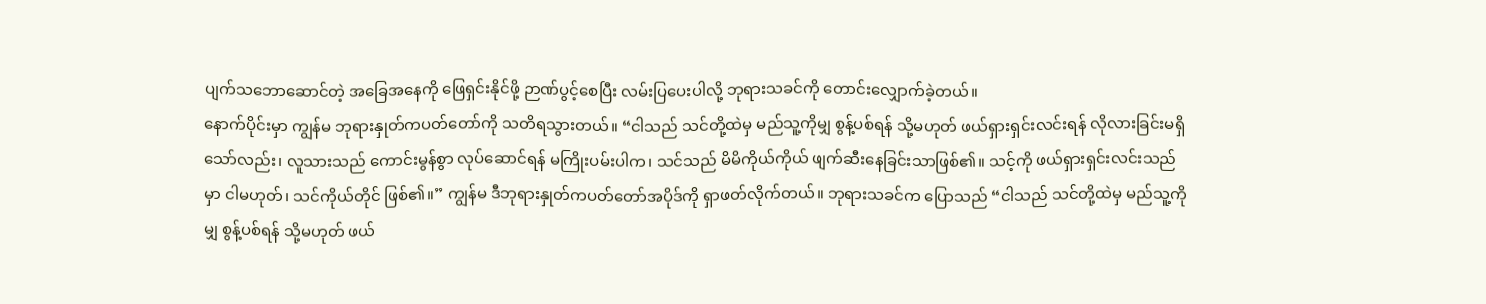ပျက်သဘောဆောင်တဲ့ အခြေအနေကို ဖြေရှင်းနိုင်ဖို့ ဉာဏ်ပွင့်စေပြီး လမ်းပြပေးပါလို့ ဘုရားသခင်ကို တောင်းလျှောက်ခဲ့တယ်။
နောက်ပိုင်းမှာ ကျွန်မ ဘုရားနှုတ်ကပတ်တော်ကို သတိရသွားတယ်။ “ငါသည် သင်တို့ထဲမှ မည်သူ့ကိုမျှ စွန့်ပစ်ရန် သို့မဟုတ် ဖယ်ရှားရှင်းလင်းရန် လိုလားခြင်းမရှိသော်လည်း၊ လူသားသည် ကောင်းမွန်စွာ လုပ်ဆောင်ရန် မကြိုးပမ်းပါက၊ သင်သည် မိမိကိုယ်ကိုယ် ဖျက်ဆီးနေခြင်းသာဖြစ်၏။ သင့်ကို ဖယ်ရှားရှင်းလင်းသည်မှာ ငါမဟုတ်၊ သင်ကိုယ်တိုင် ဖြစ်၏။” ကျွန်မ ဒီဘုရားနှုတ်ကပတ်တော်အပိုဒ်ကို ရှာဖတ်လိုက်တယ်။ ဘုရားသခင်က ပြောသည် “ငါသည် သင်တို့ထဲမှ မည်သူ့ကိုမျှ စွန့်ပစ်ရန် သို့မဟုတ် ဖယ်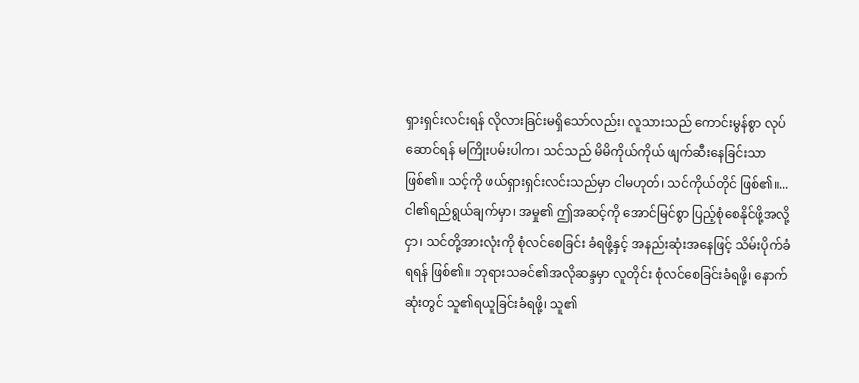ရှားရှင်းလင်းရန် လိုလားခြင်းမရှိသော်လည်း၊ လူသားသည် ကောင်းမွန်စွာ လုပ်ဆောင်ရန် မကြိုးပမ်းပါက၊ သင်သည် မိမိကိုယ်ကိုယ် ဖျက်ဆီးနေခြင်းသာဖြစ်၏။ သင့်ကို ဖယ်ရှားရှင်းလင်းသည်မှာ ငါမဟုတ်၊ သင်ကိုယ်တိုင် ဖြစ်၏။...ငါ၏ရည်ရွယ်ချက်မှာ၊ အမှု၏ ဤအဆင့်ကို အောင်မြင်စွာ ပြည့်စုံစေနိုင်ဖို့အလို့ငှာ၊ သင်တို့အားလုံးကို စုံလင်စေခြင်း ခံရဖို့နှင့် အနည်းဆုံးအနေဖြင့် သိမ်းပိုက်ခံရရန် ဖြစ်၏။ ဘုရားသခင်၏အလိုဆန္ဒမှာ လူတိုင်း စုံလင်စေခြင်းခံရဖို့၊ နောက်ဆုံးတွင် သူ၏ရယူခြင်းခံရဖို့၊ သူ၏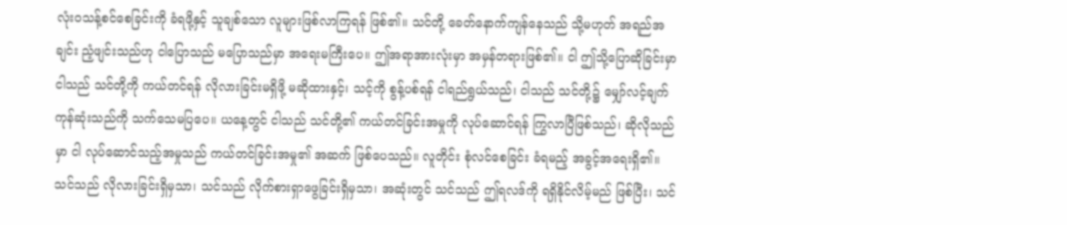လုံးဝသန့်စင်စေခြင်းကို ခံရဖို့နှင့် သူချစ်သော လူများဖြစ်လာကြရန် ဖြစ်၏။ သင်တို့ ခေတ်နောက်ကျန်နေသည် သို့မဟုတ် အရည်အချင်း ညံ့ဖျင်းသည်ဟု ငါပြောသည် မပြောသည်မှာ အရေးမကြီးပေ။ ဤအရာအားလုံးမှာ အမှန်တရားဖြစ်၏။ ငါ ဤသို့ပြောဆိုခြင်းမှာ ငါသည် သင်တို့ကို ကယ်တင်ရန် လိုလားခြင်းမရှိဖို့ မဆိုထားနှင့်၊ သင့်ကို စွန့်ပစ်ရန် ငါရည်ရွယ်သည်၊ ငါသည် သင်တို့၌ မျှော်လင့်ချက် ကုန်ဆုံးသည်ကို သက်သေမပြပေ။ ယနေ့တွင် ငါသည် သင်တို့၏ ကယ်တင်ခြင်းအမှုကို လုပ်ဆောင်ရန် ကြွလာပြီဖြစ်သည်၊ ဆိုလိုသည်မှာ ငါ လုပ်ဆောင်သည့်အမှုသည် ကယ်တင်ခြင်းအမှု၏ အဆက် ဖြစ်ပေသည်။ လူတိုင်း စုံလင်စေခြင်း ခံရမည့် အခွင့်အရေးရှိ၏။ သင်သည် လိုလားခြင်းရှိမှသာ၊ သင်သည် လိုက်စားရှာဖွေခြင်းရှိမှသာ၊ အဆုံးတွင် သင်သည် ဤရလဒ်ကို ရရှိနိုင်လိမ့်မည် ဖြစ်ပြီး၊ သင်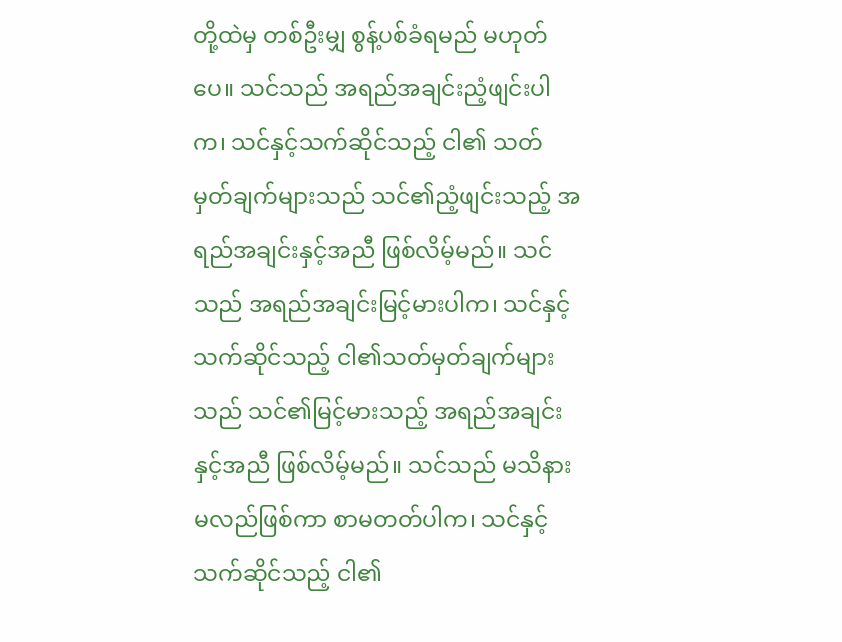တို့ထဲမှ တစ်ဦးမျှ စွန့်ပစ်ခံရမည် မဟုတ်ပေ။ သင်သည် အရည်အချင်းညံ့ဖျင်းပါက၊ သင်နှင့်သက်ဆိုင်သည့် ငါ၏ သတ်မှတ်ချက်များသည် သင်၏ညံ့ဖျင်းသည့် အရည်အချင်းနှင့်အညီ ဖြစ်လိမ့်မည်။ သင်သည် အရည်အချင်းမြင့်မားပါက၊ သင်နှင့်သက်ဆိုင်သည့် ငါ၏သတ်မှတ်ချက်များသည် သင်၏မြင့်မားသည့် အရည်အချင်းနှင့်အညီ ဖြစ်လိမ့်မည်။ သင်သည် မသိနားမလည်ဖြစ်ကာ စာမတတ်ပါက၊ သင်နှင့်သက်ဆိုင်သည့် ငါ၏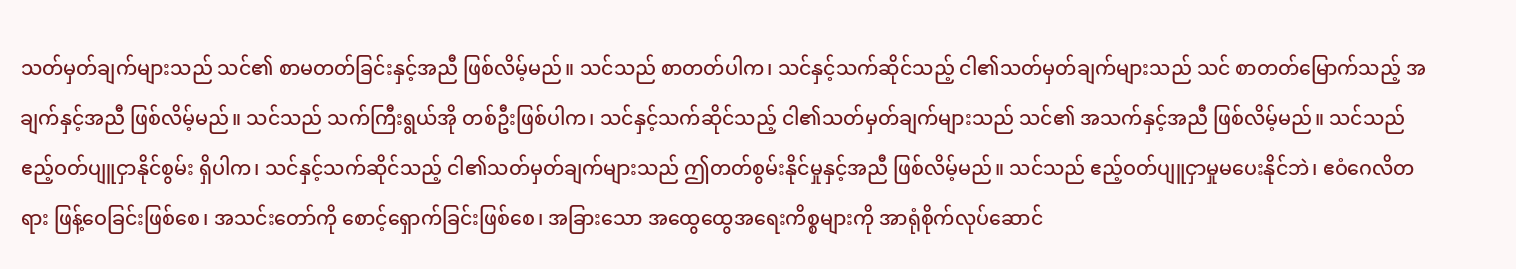သတ်မှတ်ချက်များသည် သင်၏ စာမတတ်ခြင်းနှင့်အညီ ဖြစ်လိမ့်မည်။ သင်သည် စာတတ်ပါက၊ သင်နှင့်သက်ဆိုင်သည့် ငါ၏သတ်မှတ်ချက်များသည် သင် စာတတ်မြောက်သည့် အချက်နှင့်အညီ ဖြစ်လိမ့်မည်။ သင်သည် သက်ကြီးရွယ်အို တစ်ဦးဖြစ်ပါက၊ သင်နှင့်သက်ဆိုင်သည့် ငါ၏သတ်မှတ်ချက်များသည် သင်၏ အသက်နှင့်အညီ ဖြစ်လိမ့်မည်။ သင်သည် ဧည့်ဝတ်ပျူငှာနိုင်စွမ်း ရှိပါက၊ သင်နှင့်သက်ဆိုင်သည့် ငါ၏သတ်မှတ်ချက်များသည် ဤတတ်စွမ်းနိုင်မှုနှင့်အညီ ဖြစ်လိမ့်မည်။ သင်သည် ဧည့်ဝတ်ပျူငှာမှုမပေးနိုင်ဘဲ၊ ဧဝံဂေလိတရား ဖြန့်ဝေခြင်းဖြစ်စေ၊ အသင်းတော်ကို စောင့်ရှောက်ခြင်းဖြစ်စေ၊ အခြားသော အထွေထွေအရေးကိစ္စများကို အာရုံစိုက်လုပ်ဆောင်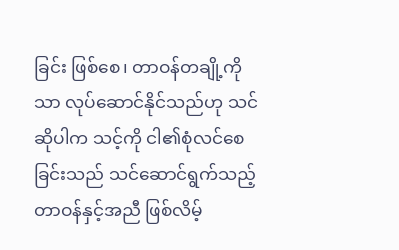ခြင်း ဖြစ်စေ၊ တာဝန်တချို့ကိုသာ လုပ်ဆောင်နိုင်သည်ဟု သင်ဆိုပါက သင့်ကို ငါ၏စုံလင်စေခြင်းသည် သင်ဆောင်ရွက်သည့် တာဝန်နှင့်အညီ ဖြစ်လိမ့်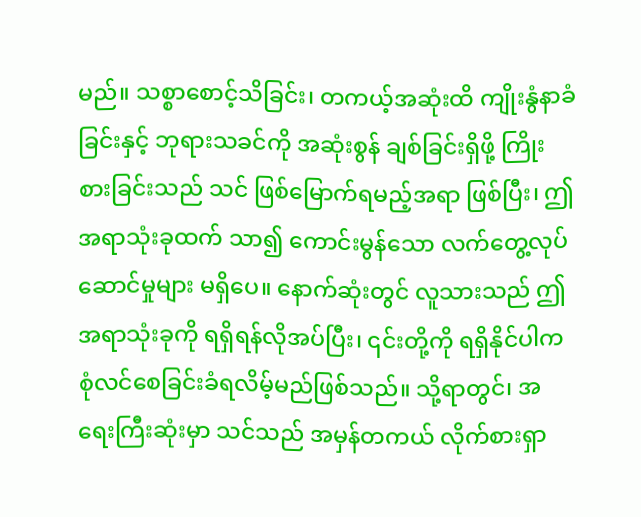မည်။ သစ္စာစောင့်သိခြင်း၊ တကယ့်အဆုံးထိ ကျိုးနွံနာခံခြင်းနှင့် ဘုရားသခင်ကို အဆုံးစွန် ချစ်ခြင်းရှိဖို့ ကြိုးစားခြင်းသည် သင် ဖြစ်မြောက်ရမည့်အရာ ဖြစ်ပြီး၊ ဤအရာသုံးခုထက် သာ၍ ကောင်းမွန်သော လက်တွေ့လုပ်ဆောင်မှုများ မရှိပေ။ နောက်ဆုံးတွင် လူသားသည် ဤအရာသုံးခုကို ရရှိရန်လိုအပ်ပြီး၊ ၎င်းတို့ကို ရရှိနိုင်ပါက စုံလင်စေခြင်းခံရလိမ့်မည်ဖြစ်သည်။ သို့ရာတွင်၊ အရေးကြီးဆုံးမှာ သင်သည် အမှန်တကယ် လိုက်စားရှာ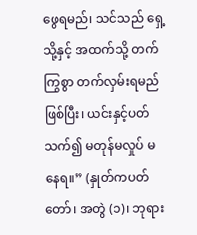ဖွေရမည်၊ သင်သည် ရှေ့သို့နှင့် အထက်သို့ တက်ကြွစွာ တက်လှမ်းရမည်ဖြစ်ပြီး၊ ယင်းနှင့်ပတ်သက်၍ မတုန်မလှုပ် မနေရ။” (နှုတ်ကပတ်တော်၊ အတွဲ (၁)၊ ဘုရား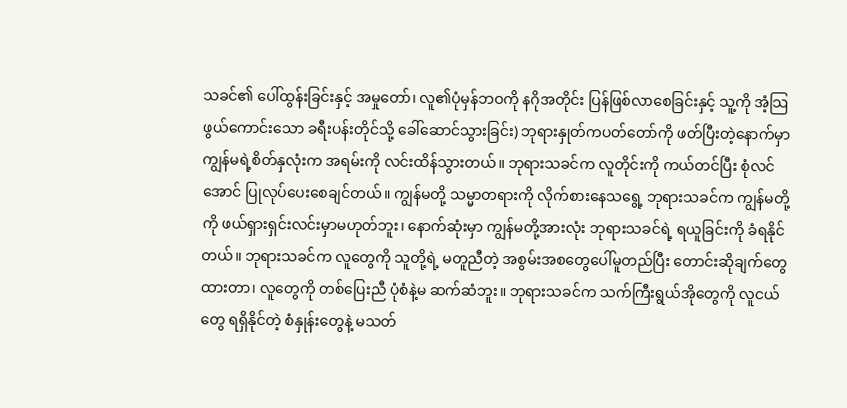သခင်၏ ပေါ်ထွန်းခြင်းနှင့် အမှုတော်၊ လူ၏ပုံမှန်ဘဝကို နဂိုအတိုင်း ပြန်ဖြစ်လာစေခြင်းနှင့် သူ့ကို အံ့သြဖွယ်ကောင်းသော ခရီးပန်းတိုင်သို့ ခေါ်ဆောင်သွားခြင်း) ဘုရားနှုတ်ကပတ်တော်ကို ဖတ်ပြီးတဲ့နောက်မှာ ကျွန်မရဲ့စိတ်နှလုံးက အရမ်းကို လင်းထိန်သွားတယ်။ ဘုရားသခင်က လူတိုင်းကို ကယ်တင်ပြီး စုံလင်အောင် ပြုလုပ်ပေးစေချင်တယ်။ ကျွန်မတို့ သမ္မာတရားကို လိုက်စားနေသရွေ့ ဘုရားသခင်က ကျွန်မတို့ကို ဖယ်ရှားရှင်းလင်းမှာမဟုတ်ဘူး၊ နောက်ဆုံးမှာ ကျွန်မတို့အားလုံး ဘုရားသခင်ရဲ့ ရယူခြင်းကို ခံရနိုင်တယ်။ ဘုရားသခင်က လူတွေကို သူတို့ရဲ့ မတူညီတဲ့ အစွမ်းအစတွေပေါ်မူတည်ပြီး တောင်းဆိုချက်တွေထားတာ၊ လူတွေကို တစ်ပြေးညီ ပုံစံနဲ့မ ဆက်ဆံဘူး။ ဘုရားသခင်က သက်ကြီးရွယ်အိုတွေကို လူငယ်တွေ ရရှိနိုင်တဲ့ စံနှုန်းတွေနဲ့ မသတ်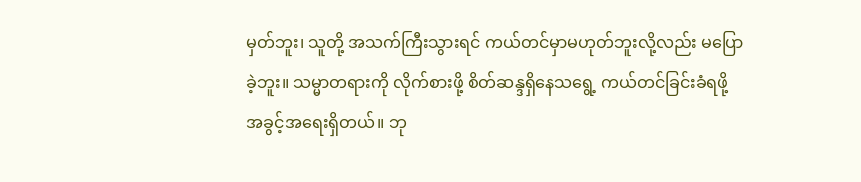မှတ်ဘူး၊ သူတို့ အသက်ကြီးသွားရင် ကယ်တင်မှာမဟုတ်ဘူးလို့လည်း မပြောခဲ့ဘူး။ သမ္မာတရားကို လိုက်စားဖို့ စိတ်ဆန္ဒရှိနေသရွေ့ ကယ်တင်ခြင်းခံရဖို့ အခွင့်အရေးရှိတယ်။ ဘု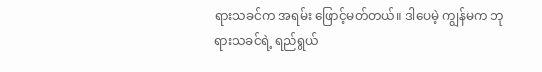ရားသခင်က အရမ်း ဖြောင့်မတ်တယ်။ ဒါပေမဲ့ ကျွန်မက ဘုရားသခင်ရဲ့ ရည်ရွယ်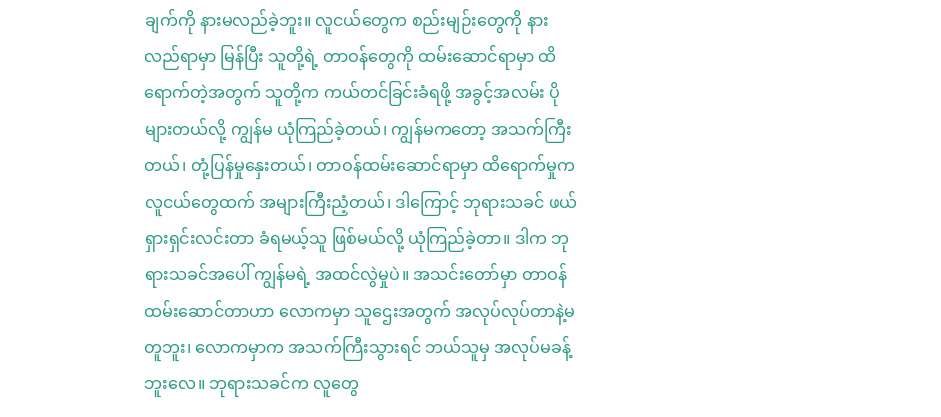ချက်ကို နားမလည်ခဲ့ဘူး။ လူငယ်တွေက စည်းမျဉ်းတွေကို နားလည်ရာမှာ မြန်ပြီး သူတို့ရဲ့ တာဝန်တွေကို ထမ်းဆောင်ရာမှာ ထိရောက်တဲ့အတွက် သူတို့က ကယ်တင်ခြင်းခံရဖို့ အခွင့်အလမ်း ပိုများတယ်လို့ ကျွန်မ ယုံကြည်ခဲ့တယ်၊ ကျွန်မကတော့ အသက်ကြီးတယ်၊ တုံ့ပြန်မှုနှေးတယ်၊ တာဝန်ထမ်းဆောင်ရာမှာ ထိရောက်မှုက လူငယ်တွေထက် အများကြီးညံ့တယ်၊ ဒါကြောင့် ဘုရားသခင် ဖယ်ရှားရှင်းလင်းတာ ခံရမယ့်သူ ဖြစ်မယ်လို့ ယုံကြည်ခဲ့တာ။ ဒါက ဘုရားသခင်အပေါ် ကျွန်မရဲ့ အထင်လွဲမှုပဲ။ အသင်းတော်မှာ တာဝန်ထမ်းဆောင်တာဟာ လောကမှာ သူဌေးအတွက် အလုပ်လုပ်တာနဲ့မတူဘူး၊ လောကမှာက အသက်ကြီးသွားရင် ဘယ်သူမှ အလုပ်မခန့်ဘူးလေ။ ဘုရားသခင်က လူတွေ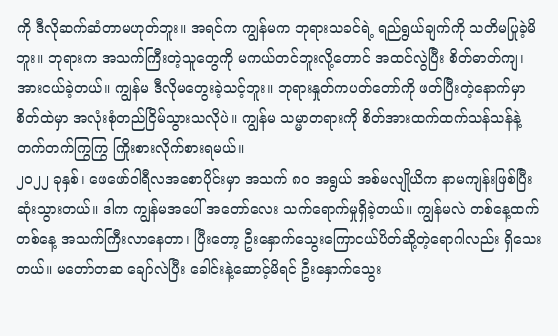ကို ဒီလိုဆက်ဆံတာမဟုတ်ဘူး။ အရင်က ကျွန်မက ဘုရားသခင်ရဲ့ ရည်ရွယ်ချက်ကို သတိမပြုခဲ့မိဘူး။ ဘုရားက အသက်ကြီးတဲ့သူတွေကို မကယ်တင်ဘူးလို့တောင် အထင်လွဲပြီး စိတ်ဓာတ်ကျ၊ အားငယ်ခဲ့တယ်။ ကျွန်မ ဒီလိုမတွေးခဲ့သင့်ဘူး။ ဘုရားနှုတ်ကပတ်တော်ကို ဖတ်ပြီးတဲ့နောက်မှာ စိတ်ထဲမှာ အလုံးစုံတည်ငြိမ်သွားသလိုပဲ။ ကျွန်မ သမ္မာတရားကို စိတ်အားထက်ထက်သန်သန်နဲ့ တက်တက်ကြွကြွ ကြိုးစားလိုက်စားရမယ်။
၂၀၂၂ ခုနှစ်၊ ဖေဖော်ဝါရီလအစောပိုင်းမှာ အသက် ၈၀ အရွယ် အစ်မလျိုယိက နာမကျန်းဖြစ်ပြီး ဆုံးသွားတယ်။ ဒါက ကျွန်မအပေါ် အတော်လေး သက်ရောက်မှုရှိခဲ့တယ်။ ကျွန်မလဲ တစ်နေ့ထက်တစ်နေ့ အသက်ကြီးလာနေတာ၊ ပြီးတော့ ဦးနှောက်သွေးကြောငယ်ပိတ်ဆို့တဲ့ရောဂါလည်း ရှိသေးတယ်။ မတော်တဆ ချော်လဲပြီး ခေါင်းနဲ့ဆောင့်မိရင် ဦးနှောက်သွေး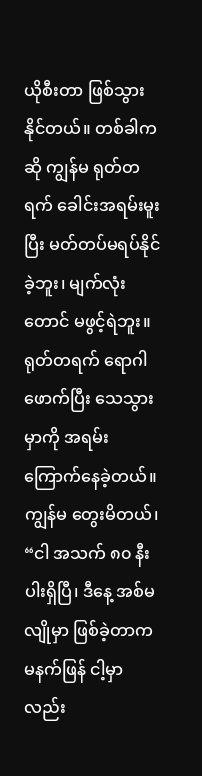ယိုစီးတာ ဖြစ်သွားနိုင်တယ်။ တစ်ခါကဆို ကျွန်မ ရုတ်တရက် ခေါင်းအရမ်းမူးပြီး မတ်တပ်မရပ်နိုင်ခဲ့ဘူး၊ မျက်လုံးတောင် မဖွင့်ရဲဘူး။ ရုတ်တရက် ရောဂါဖောက်ပြီး သေသွားမှာကို အရမ်းကြောက်နေခဲ့တယ်။ ကျွန်မ တွေးမိတယ်၊ “ငါ အသက် ၈၀ နီးပါးရှိပြီ၊ ဒီနေ့ အစ်မလျိုမှာ ဖြစ်ခဲ့တာက မနက်ဖြန် ငါ့မှာလည်း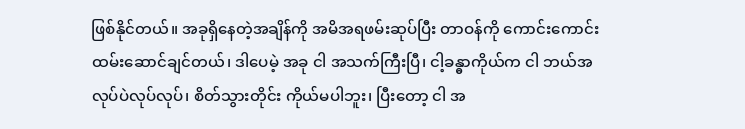ဖြစ်နိုင်တယ်။ အခုရှိနေတဲ့အချိန်ကို အမိအရဖမ်းဆုပ်ပြီး တာဝန်ကို ကောင်းကောင်းထမ်းဆောင်ချင်တယ်၊ ဒါပေမဲ့ အခု ငါ အသက်ကြီးပြီ၊ ငါ့ခန္ဓာကိုယ်က ငါ ဘယ်အလုပ်ပဲလုပ်လုပ်၊ စိတ်သွားတိုင်း ကိုယ်မပါဘူး၊ ပြီးတော့ ငါ အ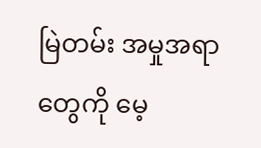မြဲတမ်း အမှုအရာတွေကို မေ့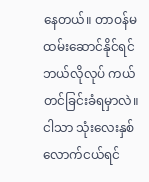နေတယ်။ တာဝန်မထမ်းဆောင်နိုင်ရင် ဘယ်လိုလုပ် ကယ်တင်ခြင်းခံရမှာလဲ။ ငါသာ သုံးလေးနှစ်လောက်ငယ်ရင်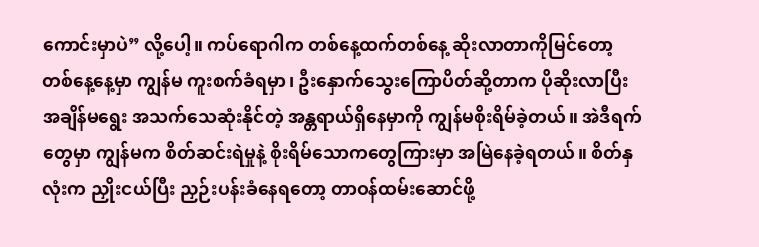ကောင်းမှာပဲ” လို့ပေါ့။ ကပ်ရောဂါက တစ်နေ့ထက်တစ်နေ့ ဆိုးလာတာကိုမြင်တော့ တစ်နေ့နေ့မှာ ကျွန်မ ကူးစက်ခံရမှာ၊ ဦးနှောက်သွေးကြောပိတ်ဆို့တာက ပိုဆိုးလာပြီး အချိန်မရွေး အသက်သေဆုံးနိုင်တဲ့ အန္တရာယ်ရှိနေမှာကို ကျွန်မစိုးရိမ်ခဲ့တယ်။ အဲဒီရက်တွေမှာ ကျွန်မက စိတ်ဆင်းရဲမှုနဲ့ စိုးရိမ်သောကတွေကြားမှာ အမြဲနေခဲ့ရတယ်။ စိတ်နှလုံးက ညှိုးငယ်ပြီး ညှဉ်းပန်းခံနေရတော့ တာဝန်ထမ်းဆောင်ဖို့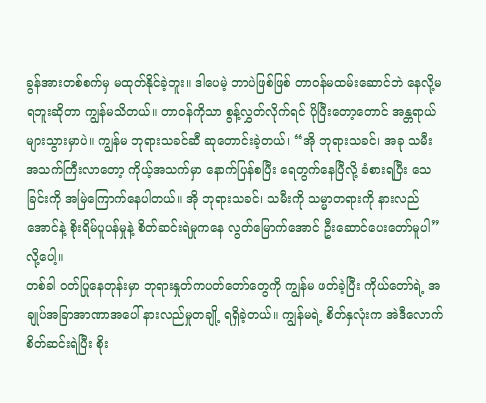ခွန်အားတစ်စက်မှ မထုတ်နိုင်ခဲ့ဘူး။ ဒါပေမဲ့ ဘာပဲဖြစ်ဖြစ် တာဝန်မထမ်းဆောင်ဘဲ နေလို့မရဘူးဆိုတာ ကျွန်မသိတယ်။ တာဝန်ကိုသာ စွန့်လွှတ်လိုက်ရင် ပိုပြီးတော့တောင် အန္တရာယ်များသွားမှာပဲ။ ကျွန်မ ဘုရားသခင်ဆီ ဆုတောင်းခဲ့တယ်၊ “အို ဘုရားသခင်၊ အခု သမီးအသက်ကြီးလာတော့ ကိုယ့်အသက်မှာ နောက်ပြန်စပြီး ရေတွက်နေပြီလို့ ခံစားရပြီး သေခြင်းကို အမြဲကြောက်နေပါတယ်။ အို ဘုရားသခင်၊ သမီးကို သမ္မာတရားကို နားလည်အောင်နဲ့ စိုးရိမ်ပူပန်မှုနဲ့ စိတ်ဆင်းရဲမှုကနေ လွတ်မြောက်အောင် ဦးဆောင်ပေးတော်မူပါ” လို့ပေါ့။
တစ်ခါ ဝတ်ပြုနေတုန်းမှာ ဘုရားနှုတ်ကပတ်တော်တွေကို ကျွန်မ ဖတ်ခဲ့ပြီး ကိုယ်တော်ရဲ့ အချုပ်အခြာအာဏာအပေါ် နားလည်မှုတချို့ ရရှိခဲ့တယ်။ ကျွန်မရဲ့ စိတ်နှလုံးက အဲဒီလောက် စိတ်ဆင်းရဲပြီး စိုး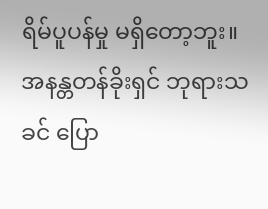ရိမ်ပူပန်မှု မရှိတော့ဘူး။ အနန္တတန်ခိုးရှင် ဘုရားသခင် ပြော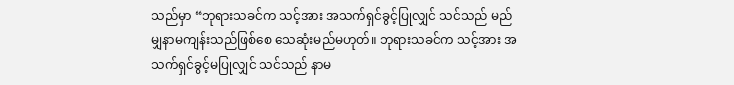သည်မှာ “ဘုရားသခင်က သင့်အား အသက်ရှင်ခွင့်ပြုလျှင် သင်သည် မည်မျှနာမကျန်းသည်ဖြစ်စေ သေဆုံးမည်မဟုတ်။ ဘုရားသခင်က သင့်အား အသက်ရှင်ခွင့်မပြုလျှင် သင်သည် နာမ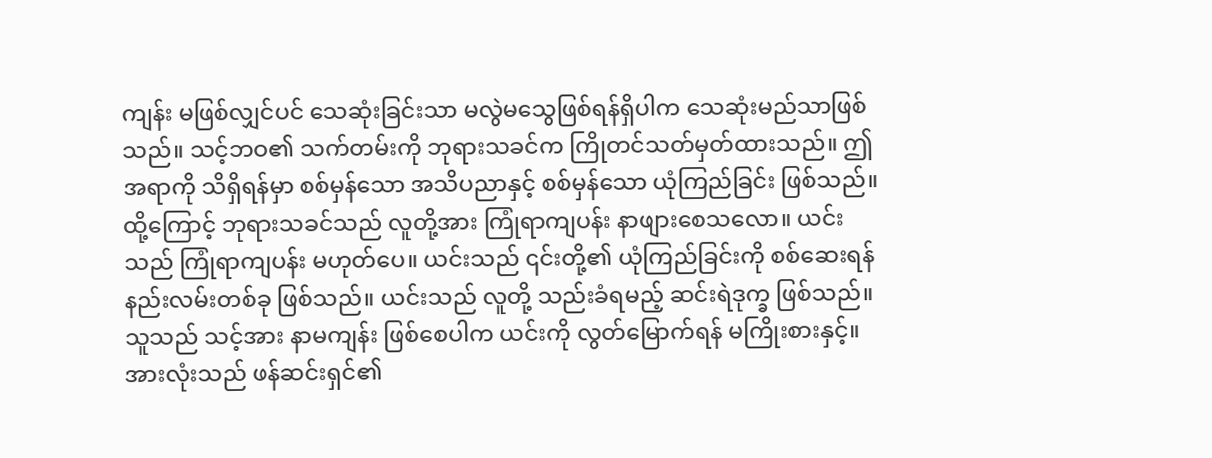ကျန်း မဖြစ်လျှင်ပင် သေဆုံးခြင်းသာ မလွဲမသွေဖြစ်ရန်ရှိပါက သေဆုံးမည်သာဖြစ်သည်။ သင့်ဘဝ၏ သက်တမ်းကို ဘုရားသခင်က ကြိုတင်သတ်မှတ်ထားသည်။ ဤအရာကို သိရှိရန်မှာ စစ်မှန်သော အသိပညာနှင့် စစ်မှန်သော ယုံကြည်ခြင်း ဖြစ်သည်။ ထို့ကြောင့် ဘုရားသခင်သည် လူတို့အား ကြုံရာကျပန်း နာဖျားစေသလော။ ယင်းသည် ကြုံရာကျပန်း မဟုတ်ပေ။ ယင်းသည် ၎င်းတို့၏ ယုံကြည်ခြင်းကို စစ်ဆေးရန် နည်းလမ်းတစ်ခု ဖြစ်သည်။ ယင်းသည် လူတို့ သည်းခံရမည့် ဆင်းရဲဒုက္ခ ဖြစ်သည်။ သူသည် သင့်အား နာမကျန်း ဖြစ်စေပါက ယင်းကို လွတ်မြောက်ရန် မကြိုးစားနှင့်။ အားလုံးသည် ဖန်ဆင်းရှင်၏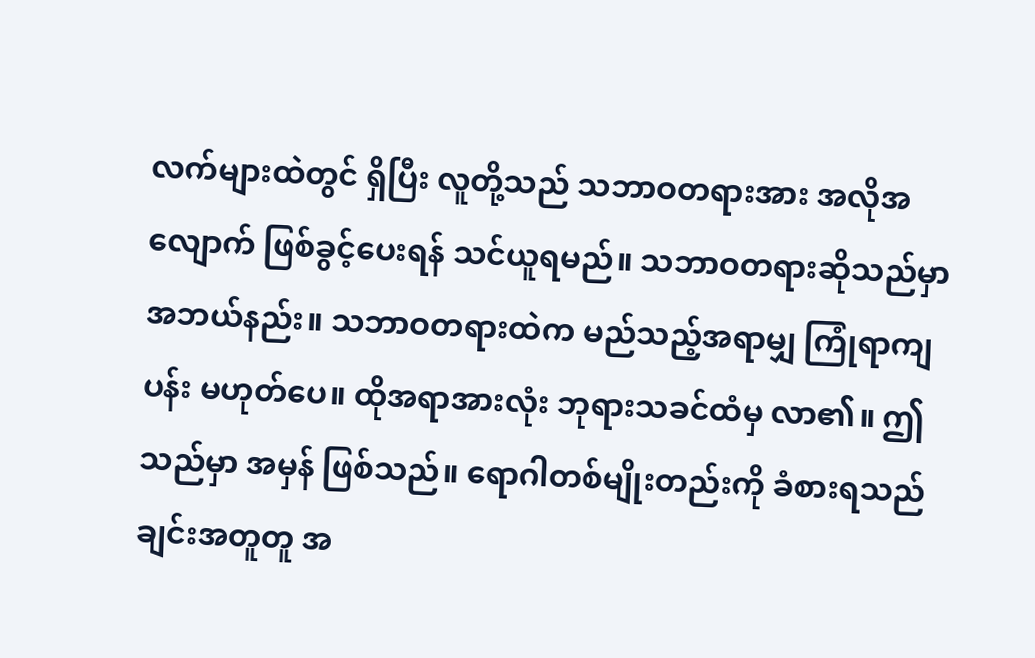လက်များထဲတွင် ရှိပြီး လူတို့သည် သဘာဝတရားအား အလိုအလျောက် ဖြစ်ခွင့်ပေးရန် သင်ယူရမည်။ သဘာဝတရားဆိုသည်မှာ အဘယ်နည်း။ သဘာဝတရားထဲက မည်သည့်အရာမျှ ကြုံရာကျပန်း မဟုတ်ပေ။ ထိုအရာအားလုံး ဘုရားသခင်ထံမှ လာ၏။ ဤသည်မှာ အမှန် ဖြစ်သည်။ ရောဂါတစ်မျိုးတည်းကို ခံစားရသည်ချင်းအတူတူ အ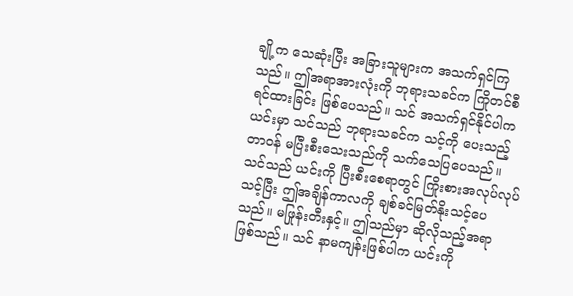ချို့က သေဆုံးပြီး အခြားသူများက အသက်ရှင်ကြသည်။ ဤအရာအားလုံးကို ဘုရားသခင်က ကြိုတင်စီရင်ထားခြင်း ဖြစ်ပေသည်။ သင် အသက်ရှင်နိုင်ပါက ယင်းမှာ သင်သည် ဘုရားသခင်က သင့်ကို ပေးသည့် တာဝန် မပြီးစီးသေးသည်ကို သက်သေပြပေသည်။ သင်သည် ယင်းကို ပြီးစီးစေရာတွင် ကြိုးစားအလုပ်လုပ်သင့်ပြီး ဤအချိန်ကာလကို ချစ်ခင်မြတ်နိုးသင့်ပေသည်။ မဖြုန်းတီးနှင့်။ ဤသည်မှာ ဆိုလိုသည့်အရာ ဖြစ်သည်။ သင် နာမကျန်းဖြစ်ပါက ယင်းကို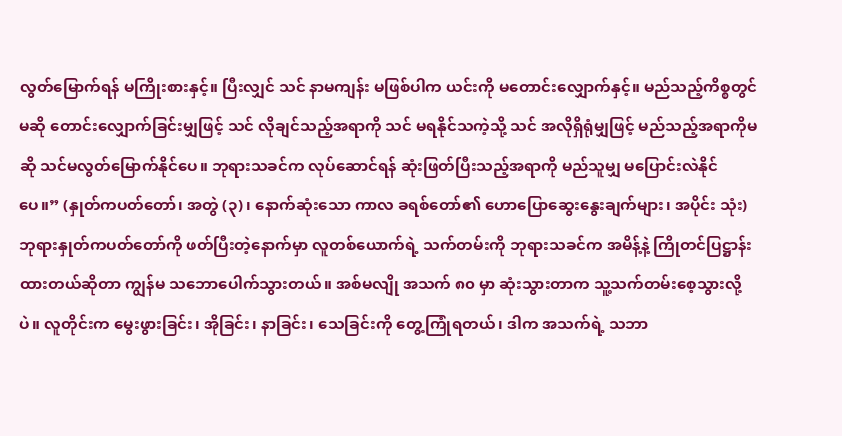လွတ်မြောက်ရန် မကြိုးစားနှင့်။ ပြီးလျှင် သင် နာမကျန်း မဖြစ်ပါက ယင်းကို မတောင်းလျှောက်နှင့်။ မည်သည့်ကိစ္စတွင်မဆို တောင်းလျှောက်ခြင်းမျှဖြင့် သင် လိုချင်သည့်အရာကို သင် မရနိုင်သကဲ့သို့ သင် အလိုရှိရုံမျှဖြင့် မည်သည့်အရာကိုမဆို သင်မလွတ်မြောက်နိုင်ပေ။ ဘုရားသခင်က လုပ်ဆောင်ရန် ဆုံးဖြတ်ပြီးသည့်အရာကို မည်သူမျှ မပြောင်းလဲနိုင်ပေ။” (နှုတ်ကပတ်တော်၊ အတွဲ (၃)၊ နောက်ဆုံးသော ကာလ ခရစ်တော်၏ ဟောပြောဆွေးနွေးချက်များ၊ အပိုင်း သုံး) ဘုရားနှုတ်ကပတ်တော်ကို ဖတ်ပြီးတဲ့နောက်မှာ လူတစ်ယောက်ရဲ့ သက်တမ်းကို ဘုရားသခင်က အမိန့်နဲ့ ကြိုတင်ပြဋ္ဌာန်းထားတယ်ဆိုတာ ကျွန်မ သဘောပေါက်သွားတယ်။ အစ်မလျို အသက် ၈၀ မှာ ဆုံးသွားတာက သူ့သက်တမ်းစေ့သွားလို့ပဲ။ လူတိုင်းက မွေးဖွားခြင်း၊ အိုခြင်း၊ နာခြင်း၊ သေခြင်းကို တွေ့ကြုံရတယ်၊ ဒါက အသက်ရဲ့ သဘာ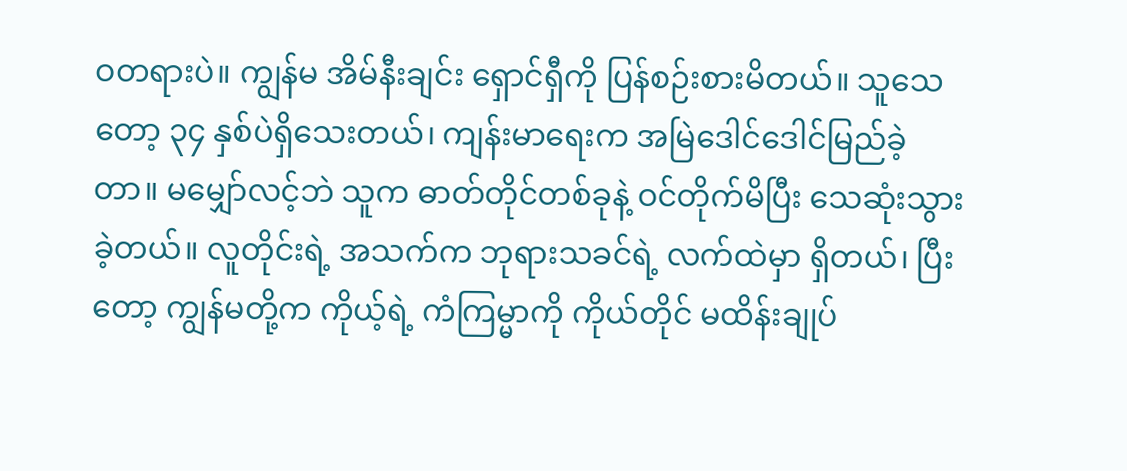ဝတရားပဲ။ ကျွန်မ အိမ်နီးချင်း ရှောင်ရှီကို ပြန်စဉ်းစားမိတယ်။ သူသေတော့ ၃၄ နှစ်ပဲရှိသေးတယ်၊ ကျန်းမာရေးက အမြဲဒေါင်ဒေါင်မြည်ခဲ့တာ။ မမျှော်လင့်ဘဲ သူက ဓာတ်တိုင်တစ်ခုနဲ့ ဝင်တိုက်မိပြီး သေဆုံးသွားခဲ့တယ်။ လူတိုင်းရဲ့ အသက်က ဘုရားသခင်ရဲ့ လက်ထဲမှာ ရှိတယ်၊ ပြီးတော့ ကျွန်မတို့က ကိုယ့်ရဲ့ ကံကြမ္မာကို ကိုယ်တိုင် မထိန်းချုပ်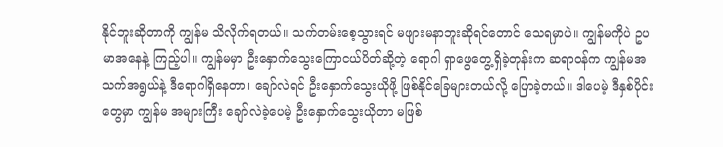နိုင်ဘူးဆိုတာကို ကျွန်မ သိလိုက်ရတယ်။ သက်တမ်းစေ့သွားရင် မဖျားမနာဘူးဆိုရင်တောင် သေရမှာပဲ။ ကျွန်မကိုပဲ ဥပမာအနေနဲ့ ကြည့်ပါ။ ကျွန်မမှာ ဦးနှောက်သွေးကြောငယ်ပိတ်ဆို့တဲ့ ရောဂါ ရှာဖွေတွေ့ရှိခဲ့တုန်းက ဆရာဝန်က ကျွန်မအသက်အရွယ်နဲ့ ဒီရောဂါရှိနေတာ၊ ချော်လဲရင် ဦးနှောက်သွေးယိုဖို့ ဖြစ်နိုင်ခြေများတယ်လို့ ပြောခဲ့တယ်။ ဒါပေမဲ့ ဒီနှစ်ပိုင်းတွေမှာ ကျွန်မ အများကြီး ချော်လဲခဲ့ပေမဲ့ ဦးနှောက်သွေးယိုတာ မဖြစ်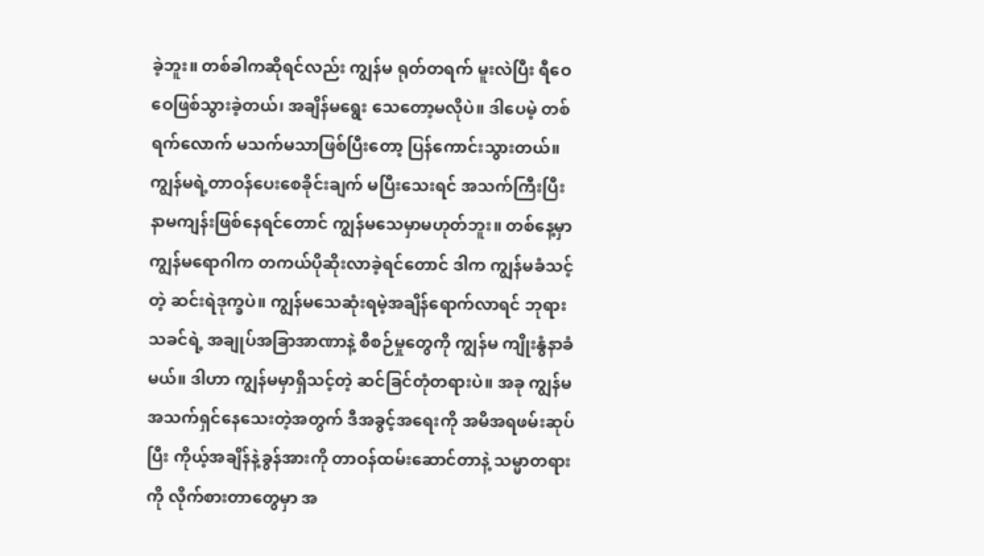ခဲ့ဘူး။ တစ်ခါကဆိုရင်လည်း ကျွန်မ ရုတ်တရက် မူးလဲပြီး ရီဝေဝေဖြစ်သွားခဲ့တယ်၊ အချိန်မရွေး သေတော့မလိုပဲ။ ဒါပေမဲ့ တစ်ရက်လောက် မသက်မသာဖြစ်ပြီးတော့ ပြန်ကောင်းသွားတယ်။ ကျွန်မရဲ့တာဝန်ပေးစေခိုင်းချက် မပြီးသေးရင် အသက်ကြီးပြီး နာမကျန်းဖြစ်နေရင်တောင် ကျွန်မသေမှာမဟုတ်ဘူး။ တစ်နေ့မှာ ကျွန်မရောဂါက တကယ်ပိုဆိုးလာခဲ့ရင်တောင် ဒါက ကျွန်မခံသင့်တဲ့ ဆင်းရဲဒုက္ခပဲ။ ကျွန်မသေဆုံးရမဲ့အချိန်ရောက်လာရင် ဘုရားသခင်ရဲ့ အချုပ်အခြာအာဏာနဲ့ စီစဉ်မှုတွေကို ကျွန်မ ကျိုးနွံနာခံမယ်။ ဒါဟာ ကျွန်မမှာရှိသင့်တဲ့ ဆင်ခြင်တုံတရားပဲ။ အခု ကျွန်မအသက်ရှင်နေသေးတဲ့အတွက် ဒီအခွင့်အရေးကို အမိအရဖမ်းဆုပ်ပြီး ကိုယ့်အချိန်နဲ့ခွန်အားကို တာဝန်ထမ်းဆောင်တာနဲ့ သမ္မာတရားကို လိုက်စားတာတွေမှာ အ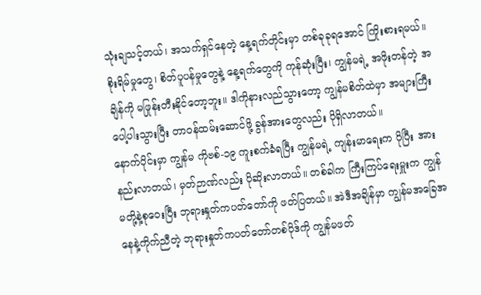သုံးချသင့်တယ်၊ အသက်ရှင်နေတဲ့ နေ့ရက်တိုင်းမှာ တစ်ခုခုရအောင် ကြိုးစားရမယ်။ စိုးရိမ်မှုတွေ၊ စိတ်ပူပန်မှုတွေနဲ့ နေ့ရက်တွေကို ကုန်ဆုံးပြီး၊ ကျွန်မရဲ့ အဖိုးတန်တဲ့ အချိန်ကို မဖြုန်းတီးနိုင်တော့ဘူး။ ဒါကိုနားလည်သွားတော့ ကျွန်မစိတ်ထဲမှာ အများကြီးပေါ့ပါးသွားပြီး တာဝန်ထမ်းဆောင်ဖို့ ခွန်အားတွေလည်း ပိုရှိလာတယ်။
နောက်ပိုင်းမှာ ကျွန်မ ကိုဗစ်-၁၉ ကူးစက်ခံရပြီး ကျွန်မရဲ့ ကျန်းမာရေးက ပိုပြီး အားနည်းလာတယ်၊ မှတ်ဉာဏ်လည်း ပိုဆိုးလာတယ်။ တစ်ခါက ကြီးကြပ်ရေးမှူးက ကျွန်မတို့နဲ့စုဝေးပြီး ဘုရားနှုတ်ကပတ်တော်ကို ဖတ်ပြတယ်။ အဲဒီအချိန်မှာ ကျွန်မအခြေအနေနဲ့ကိုက်ညီတဲ့ ဘုရားနှုတ်ကပတ်တော်တစ်ပိုဒ်ကို ကျွန်မဖတ်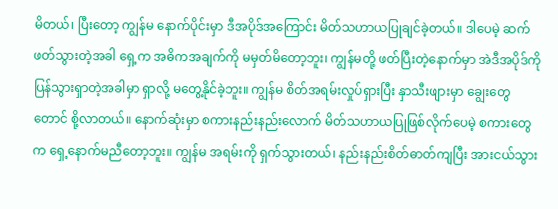မိတယ်၊ ပြီးတော့ ကျွန်မ နောက်ပိုင်းမှာ ဒီအပိုဒ်အကြောင်း မိတ်သဟာယပြုချင်ခဲ့တယ်။ ဒါပေမဲ့ ဆက်ဖတ်သွားတဲ့အခါ ရှေ့က အဓိကအချက်ကို မမှတ်မိတော့ဘူး၊ ကျွန်မတို့ ဖတ်ပြီးတဲ့နောက်မှာ အဲဒီအပိုဒ်ကို ပြန်သွားရှာတဲ့အခါမှာ ရှာလို့ မတွေ့နိုင်ခဲ့ဘူး။ ကျွန်မ စိတ်အရမ်းလှုပ်ရှားပြီး နှာသီးဖျားမှာ ချွေးတွေတောင် စို့လာတယ်။ နောက်ဆုံးမှာ စကားနည်းနည်းလောက် မိတ်သဟာယပြုဖြစ်လိုက်ပေမဲ့ စကားတွေက ရှေ့နောက်မညီတော့ဘူး။ ကျွန်မ အရမ်းကို ရှက်သွားတယ်၊ နည်းနည်းစိတ်ဓာတ်ကျပြီး အားငယ်သွား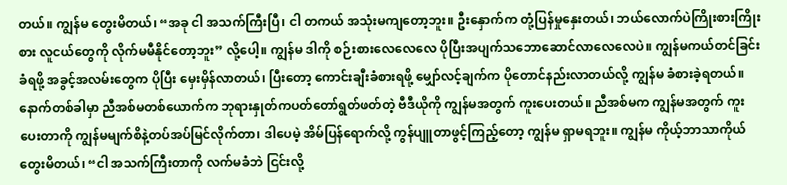တယ်။ ကျွန်မ တွေးမိတယ်၊ “အခု ငါ အသက်ကြီးပြီ၊ ငါ တကယ် အသုံးမကျတော့ဘူး။ ဦးနှောက်က တုံ့ပြန်မှုနှေးတယ်၊ ဘယ်လောက်ပဲကြိုးစားကြိုးစား လူငယ်တွေကို လိုက်မမီနိုင်တော့ဘူး” လို့ပေါ့။ ကျွန်မ ဒါကို စဉ်းစားလေလေလေ ပိုပြီးအပျက်သဘောဆောင်လာလေလေပဲ။ ကျွန်မကယ်တင်ခြင်းခံရဖို့ အခွင့်အလမ်းတွေက ပိုပြီး မှေးမှိန်လာတယ်၊ ပြီးတော့ ကောင်းချီးခံစားရဖို့ မျှော်လင့်ချက်က ပိုတောင်နည်းလာတယ်လို့ ကျွန်မ ခံစားခဲ့ရတယ်။ နောက်တစ်ခါမှာ ညီအစ်မတစ်ယောက်က ဘုရားနှုတ်ကပတ်တော်ရွတ်ဖတ်တဲ့ ဗီဒီယိုကို ကျွန်မအတွက် ကူးပေးတယ်။ ညီအစ်မက ကျွန်မအတွက် ကူးပေးတာကို ကျွန်မမျက်စိနဲ့တပ်အပ်မြင်လိုက်တာ၊ ဒါပေမဲ့ အိမ်ပြန်ရောက်လို့ ကွန်ပျူတာဖွင့်ကြည့်တော့ ကျွန်မ ရှာမရဘူး။ ကျွန်မ ကိုယ့်ဘာသာကိုယ် တွေးမိတယ်၊ “ငါ အသက်ကြီးတာကို လက်မခံဘဲ ငြင်းလို့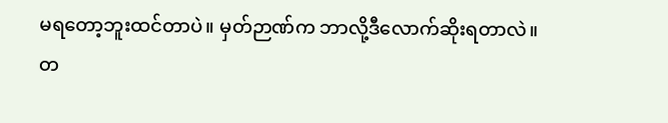မရတော့ဘူးထင်တာပဲ။ မှတ်ဉာဏ်က ဘာလို့ဒီလောက်ဆိုးရတာလဲ။ တ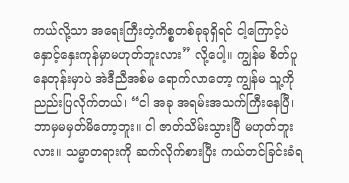ကယ်လို့သာ အရေးကြီးတဲ့ကိစ္စတစ်ခုခုရှိရင် ငါ့ကြောင့်ပဲ နှောင့်နှေးကုန်မှာမဟုတ်ဘူးလား” လို့ပေါ့။ ကျွန်မ စိတ်ပူနေတုန်းမှာပဲ အဲဒီညီအစ်မ ရောက်လာတော့ ကျွန်မ သူ့ကို ညည်းပြလိုက်တယ်၊ “ငါ အခု အရမ်းအသက်ကြီးနေပြီ၊ ဘာမှမမှတ်မိတော့ဘူး။ ငါ ဇာတ်သိမ်းသွားပြီ မဟုတ်ဘူးလား။ သမ္မာတရားကို ဆက်လိုက်စားပြီး ကယ်တင်ခြင်းခံရ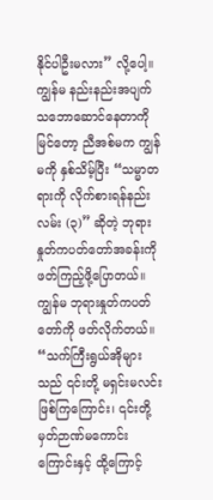နိုင်ပါဦးမလား” လို့ပေါ့။ ကျွန်မ နည်းနည်းအပျက်သဘောဆောင်နေတာကိုမြင်တော့ ညီအစ်မက ကျွန်မကို နှစ်သိမ့်ပြီး “သမ္မာတရားကို လိုက်စားရန်နည်းလမ်း (၃)” ဆိုတဲ့ ဘုရားနှုတ်ကပတ်တော်အခန်းကို ဖတ်ကြည့်ဖို့ပြောတယ်။ ကျွန်မ ဘုရားနှုတ်ကပတ်တော်ကို ဖတ်လိုက်တယ်။ “သက်ကြီးရွယ်အိုများသည် ၎င်းတို့ မရှင်းမလင်းဖြစ်ကြကြောင်း၊ ၎င်းတို့ မှတ်ဉာဏ်မကောင်းကြောင်းနှင့် ထို့ကြောင့်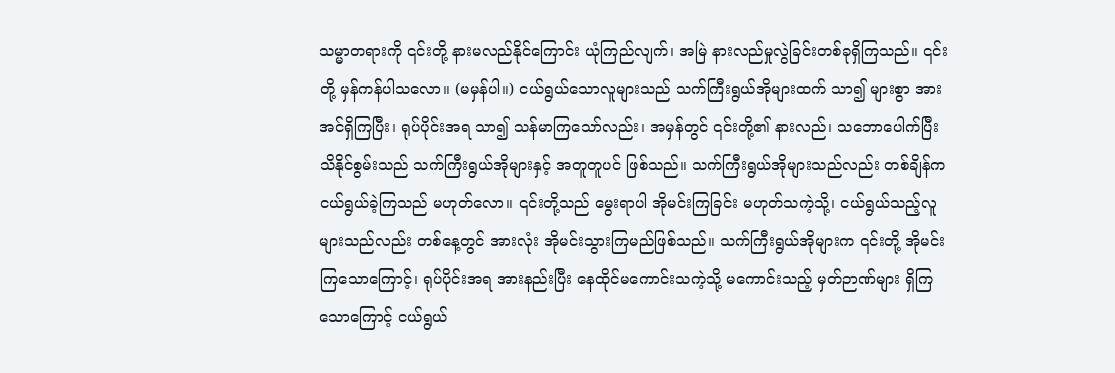သမ္မာတရားကို ၎င်းတို့ နားမလည်နိုင်ကြောင်း ယုံကြည်လျက်၊ အမြဲ နားလည်မှုလွဲခြင်းတစ်ခုရှိကြသည်။ ၎င်းတို့ မှန်ကန်ပါသလော။ (မမှန်ပါ။) ငယ်ရွယ်သောလူများသည် သက်ကြီးရွယ်အိုများထက် သာ၍ များစွာ အားအင်ရှိကြပြီး၊ ရုပ်ပိုင်းအရ သာ၍ သန်မာကြသော်လည်း၊ အမှန်တွင် ၎င်းတို့၏ နားလည်၊ သဘောပေါက်ပြီး သိနိုင်စွမ်းသည် သက်ကြီးရွယ်အိုများနှင့် အတူတူပင် ဖြစ်သည်။ သက်ကြီးရွယ်အိုများသည်လည်း တစ်ချိန်က ငယ်ရွယ်ခဲ့ကြသည် မဟုတ်လော။ ၎င်းတို့သည် မွေးရာပါ အိုမင်းကြခြင်း မဟုတ်သကဲ့သို့၊ ငယ်ရွယ်သည့်လူများသည်လည်း တစ်နေ့တွင် အားလုံး အိုမင်းသွားကြမည်ဖြစ်သည်။ သက်ကြီးရွယ်အိုများက ၎င်းတို့ အိုမင်းကြသောကြောင့်၊ ရုပ်ပိုင်းအရ အားနည်းပြီး နေထိုင်မကောင်းသကဲ့သို့ မကောင်းသည့် မှတ်ဉာဏ်များ ရှိကြသောကြောင့် ငယ်ရွယ်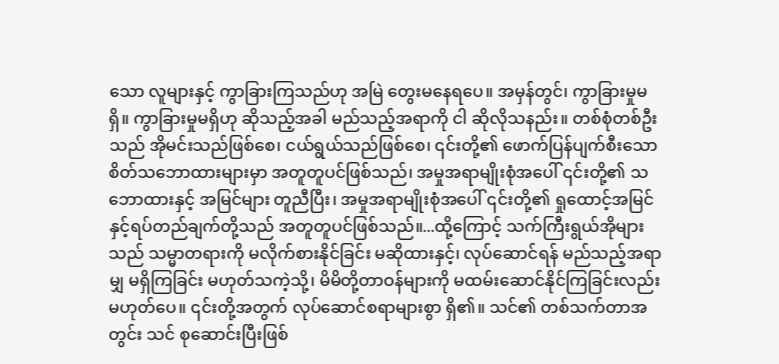သော လူများနှင့် ကွာခြားကြသည်ဟု အမြဲ တွေးမနေရပေ။ အမှန်တွင်၊ ကွာခြားမှုမရှိ။ ကွာခြားမှုမရှိဟု ဆိုသည့်အခါ မည်သည့်အရာကို ငါ ဆိုလိုသနည်း။ တစ်စုံတစ်ဦးသည် အိုမင်းသည်ဖြစ်စေ၊ ငယ်ရွယ်သည်ဖြစ်စေ၊ ၎င်းတို့၏ ဖောက်ပြန်ပျက်စီးသော စိတ်သဘောထားများမှာ အတူတူပင်ဖြစ်သည်၊ အမှုအရာမျိုးစုံအပေါ် ၎င်းတို့၏ သဘောထားနှင့် အမြင်များ တူညီပြီး၊ အမှုအရာမျိုးစုံအပေါ် ၎င်းတို့၏ ရှုထောင့်အမြင်နှင့်ရပ်တည်ချက်တို့သည် အတူတူပင်ဖြစ်သည်။...ထို့ကြောင့် သက်ကြီးရွယ်အိုများသည် သမ္မာတရားကို မလိုက်စားနိုင်ခြင်း မဆိုထားနှင့်၊ လုပ်ဆောင်ရန် မည်သည့်အရာမျှ မရှိကြခြင်း မဟုတ်သကဲ့သို့၊ မိမိတို့တာဝန်များကို မထမ်းဆောင်နိုင်ကြခြင်းလည်း မဟုတ်ပေ။ ၎င်းတို့အတွက် လုပ်ဆောင်စရာများစွာ ရှိ၏။ သင်၏ တစ်သက်တာအတွင်း သင် စုဆောင်းပြီးဖြစ်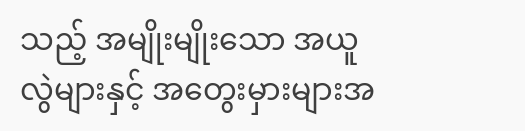သည့် အမျိုးမျိုးသော အယူလွဲများနှင့် အတွေးမှားများအ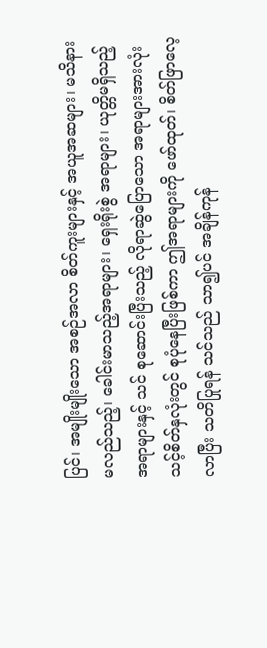ပြင်၊ အမျိုးမျိုးသော အစဉ်အလာ စိတ်ကူးများနှင့် အယူအဆများ၊ မသိနားမလည်သည့်၊ ခေါင်းမာသည့်အရာများ၊ ရှေးရိုးစွဲ အရာများ၊ ယုတ္တိမရှိသည့် အရာများနှင့် သင် စုဆောင်းပြီးသည့် လိုရာဆွဲပြောသော အရာများအားလုံး သင့်စိတ်နှလုံးတွင် စုပုံနေပြီးဖြစ်ကာ ဤအရာများကို ဖော်ထုတ်၊ စိတ်ဖြာလေ့လာပြီး သတိပြုရန် သင်သည် သာ၍ပင် အချိန်ကုန်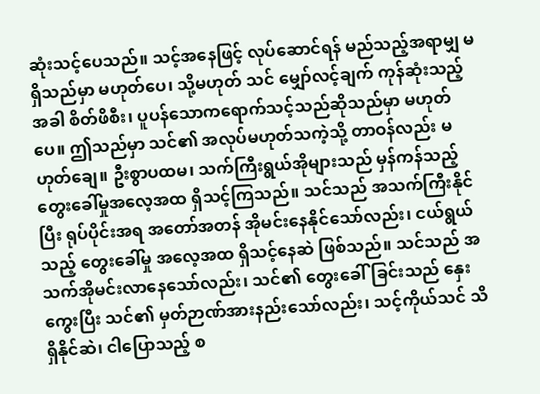ဆုံးသင့်ပေသည်။ သင့်အနေဖြင့် လုပ်ဆောင်ရန် မည်သည့်အရာမျှ မရှိသည်မှာ မဟုတ်ပေ၊ သို့မဟုတ် သင် မျှော်လင့်ချက် ကုန်ဆုံးသည့်အခါ စိတ်ဖိစီး၊ ပူပန်သောကရောက်သင့်သည်ဆိုသည်မှာ မဟုတ်ပေ။ ဤသည်မှာ သင်၏ အလုပ်မဟုတ်သကဲ့သို့ တာဝန်လည်း မဟုတ်ချေ။ ဦးစွာပထမ၊ သက်ကြီးရွယ်အိုများသည် မှန်ကန်သည့် တွေးခေါ်မှုအလေ့အထ ရှိသင့်ကြသည်။ သင်သည် အသက်ကြီးနိုင်ပြီး ရုပ်ပိုင်းအရ အတော်အတန် အိုမင်းနေနိုင်သော်လည်း၊ ငယ်ရွယ်သည့် တွေးခေါ်မှု အလေ့အထ ရှိသင့်နေဆဲ ဖြစ်သည်။ သင်သည် အသက်အိုမင်းလာနေသော်လည်း၊ သင်၏ တွေးခေါ်ခြင်းသည် နှေးကွေးပြီး သင်၏ မှတ်ဉာဏ်အားနည်းသော်လည်း၊ သင့်ကိုယ်သင် သိရှိနိုင်ဆဲ၊ ငါပြောသည့် စ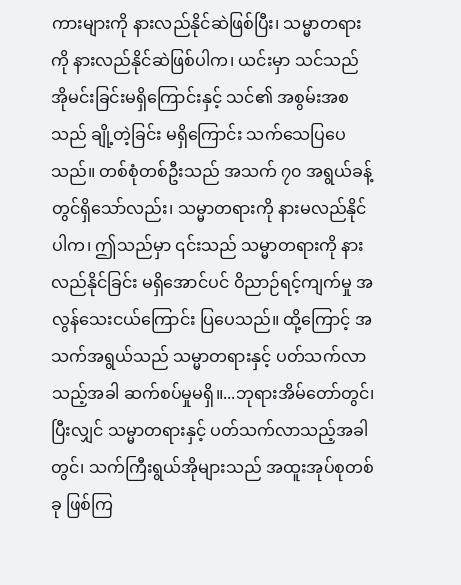ကားများကို နားလည်နိုင်ဆဲဖြစ်ပြီး၊ သမ္မာတရားကို နားလည်နိုင်ဆဲဖြစ်ပါက၊ ယင်းမှာ သင်သည် အိုမင်းခြင်းမရှိကြောင်းနှင့် သင်၏ အစွမ်းအစသည် ချို့တဲ့ခြင်း မရှိကြောင်း သက်သေပြပေသည်။ တစ်စုံတစ်ဦးသည် အသက် ၇၀ အရွယ်ခန့်တွင်ရှိသော်လည်း၊ သမ္မာတရားကို နားမလည်နိုင်ပါက၊ ဤသည်မှာ ၎င်းသည် သမ္မာတရားကို နားလည်နိုင်ခြင်း မရှိအောင်ပင် ဝိညာဉ်ရင့်ကျက်မှု အလွန်သေးငယ်ကြောင်း ပြပေသည်။ ထို့ကြောင့် အသက်အရွယ်သည် သမ္မာတရားနှင့် ပတ်သက်လာသည့်အခါ ဆက်စပ်မှုမရှိ။...ဘုရားအိမ်တော်တွင်၊ ပြီးလျှင် သမ္မာတရားနှင့် ပတ်သက်လာသည့်အခါတွင်၊ သက်ကြီးရွယ်အိုများသည် အထူးအုပ်စုတစ်ခု ဖြစ်ကြ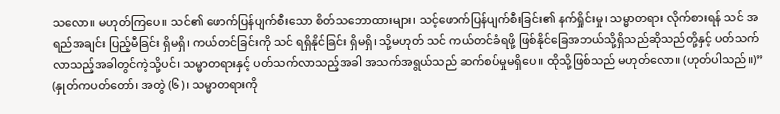သလော။ မဟုတ်ကြပေ။ သင်၏ ဖောက်ပြန်ပျက်စီးသော စိတ်သဘောထားများ၊ သင့်ဖောက်ပြန်ပျက်စီးခြင်း၏ နက်ရှိုင်းမှု၊ သမ္မာတရား လိုက်စားရန် သင် အရည်အချင်း ပြည့်မီခြင်း ရှိမရှိ၊ ကယ်တင်ခြင်းကို သင် ရရှိနိုင်ခြင်း ရှိမရှိ၊ သို့မဟုတ် သင် ကယ်တင်ခံရဖို့ ဖြစ်နိုင်ခြေအဘယ်သို့ရှိသည်ဆိုသည်တို့နှင့် ပတ်သက်လာသည့်အခါတွင်ကဲ့သို့ပင်၊ သမ္မာတရားနှင့် ပတ်သက်လာသည့်အခါ အသက်အရွယ်သည် ဆက်စပ်မှုမရှိပေ။ ထိုသို့ဖြစ်သည် မဟုတ်လော။ (ဟုတ်ပါသည်။)” (နှုတ်ကပတ်တော်၊ အတွဲ (၆)၊ သမ္မာတရားကို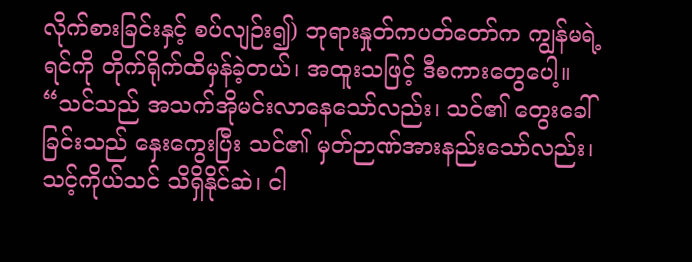လိုက်စားခြင်းနှင့် စပ်လျဉ်း၍) ဘုရားနှုတ်ကပတ်တော်က ကျွန်မရဲ့ရင်ကို တိုက်ရိုက်ထိမှန်ခဲ့တယ်၊ အထူးသဖြင့် ဒီစကားတွေပေါ့။ “သင်သည် အသက်အိုမင်းလာနေသော်လည်း၊ သင်၏ တွေးခေါ်ခြင်းသည် နှေးကွေးပြီး သင်၏ မှတ်ဉာဏ်အားနည်းသော်လည်း၊ သင့်ကိုယ်သင် သိရှိနိုင်ဆဲ၊ ငါ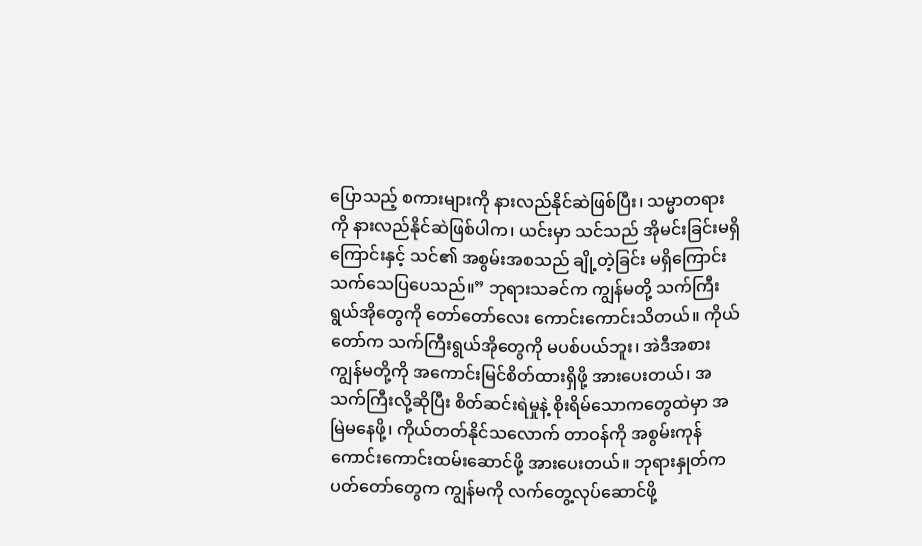ပြောသည့် စကားများကို နားလည်နိုင်ဆဲဖြစ်ပြီး၊ သမ္မာတရားကို နားလည်နိုင်ဆဲဖြစ်ပါက၊ ယင်းမှာ သင်သည် အိုမင်းခြင်းမရှိကြောင်းနှင့် သင်၏ အစွမ်းအစသည် ချို့တဲ့ခြင်း မရှိကြောင်း သက်သေပြပေသည်။” ဘုရားသခင်က ကျွန်မတို့ သက်ကြီးရွယ်အိုတွေကို တော်တော်လေး ကောင်းကောင်းသိတယ်။ ကိုယ်တော်က သက်ကြီးရွယ်အိုတွေကို မပစ်ပယ်ဘူး၊ အဲဒီအစား ကျွန်မတို့ကို အကောင်းမြင်စိတ်ထားရှိဖို့ အားပေးတယ်၊ အသက်ကြီးလို့ဆိုပြီး စိတ်ဆင်းရဲမှုနဲ့ စိုးရိမ်သောကတွေထဲမှာ အမြဲမနေဖို့၊ ကိုယ်တတ်နိုင်သလောက် တာဝန်ကို အစွမ်းကုန် ကောင်းကောင်းထမ်းဆောင်ဖို့ အားပေးတယ်။ ဘုရားနှုတ်ကပတ်တော်တွေက ကျွန်မကို လက်တွေ့လုပ်ဆောင်ဖို့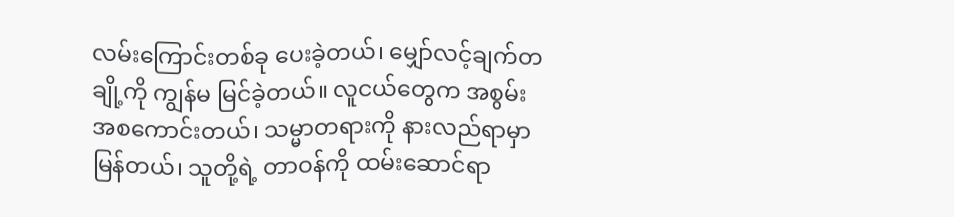လမ်းကြောင်းတစ်ခု ပေးခဲ့တယ်၊ မျှော်လင့်ချက်တချို့ကို ကျွန်မ မြင်ခဲ့တယ်။ လူငယ်တွေက အစွမ်းအစကောင်းတယ်၊ သမ္မာတရားကို နားလည်ရာမှာ မြန်တယ်၊ သူတို့ရဲ့ တာဝန်ကို ထမ်းဆောင်ရာ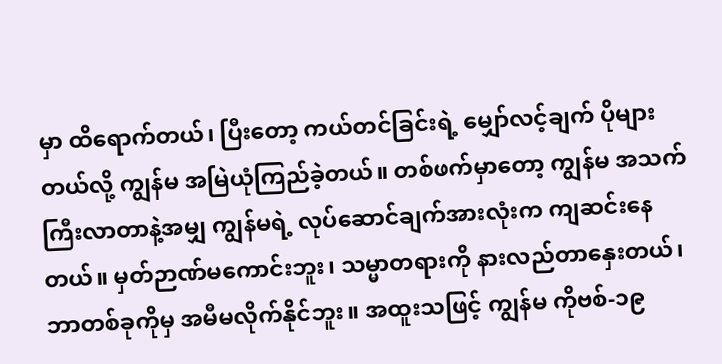မှာ ထိရောက်တယ်၊ ပြီးတော့ ကယ်တင်ခြင်းရဲ့ မျှော်လင့်ချက် ပိုများတယ်လို့ ကျွန်မ အမြဲယုံကြည်ခဲ့တယ်။ တစ်ဖက်မှာတော့ ကျွန်မ အသက်ကြီးလာတာနဲ့အမျှ ကျွန်မရဲ့ လုပ်ဆောင်ချက်အားလုံးက ကျဆင်းနေတယ်။ မှတ်ဉာဏ်မကောင်းဘူး၊ သမ္မာတရားကို နားလည်တာနှေးတယ်၊ ဘာတစ်ခုကိုမှ အမီမလိုက်နိုင်ဘူး။ အထူးသဖြင့် ကျွန်မ ကိုဗစ်-၁၉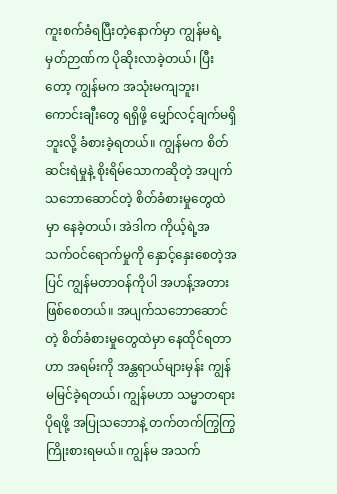ကူးစက်ခံရပြီးတဲ့နောက်မှာ ကျွန်မရဲ့ မှတ်ဉာဏ်က ပိုဆိုးလာခဲ့တယ်၊ ပြီးတော့ ကျွန်မက အသုံးမကျဘူး၊ ကောင်းချီးတွေ ရရှိဖို့ မျှော်လင့်ချက်မရှိဘူးလို့ ခံစားခဲ့ရတယ်။ ကျွန်မက စိတ်ဆင်းရဲမှုနဲ့ စိုးရိမ်သောကဆိုတဲ့ အပျက်သဘောဆောင်တဲ့ စိတ်ခံစားမှုတွေထဲမှာ နေခဲ့တယ်၊ အဲဒါက ကိုယ့်ရဲ့အသက်ဝင်ရောက်မှုကို နှောင့်နှေးစေတဲ့အပြင် ကျွန်မတာဝန်ကိုပါ အဟန့်အတားဖြစ်စေတယ်။ အပျက်သဘောဆောင်တဲ့ စိတ်ခံစားမှုတွေထဲမှာ နေထိုင်ရတာဟာ အရမ်းကို အန္တရာယ်များမှန်း ကျွန်မမြင်ခဲ့ရတယ်၊ ကျွန်မဟာ သမ္မာတရား ပိုရဖို့ အပြုသဘောနဲ့ တက်တက်ကြွကြွ ကြိုးစားရမယ်။ ကျွန်မ အသက်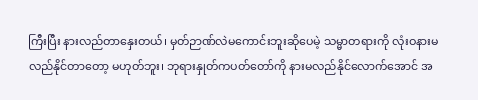ကြီးပြီး နားလည်တာနှေးတယ်၊ မှတ်ဉာဏ်လဲမကောင်းဘူးဆိုပေမဲ့ သမ္မာတရားကို လုံးဝနားမလည်နိုင်တာတော့ မဟုတ်ဘူး၊ ဘုရားနှုတ်ကပတ်တော်ကို နားမလည်နိုင်လောက်အောင် အ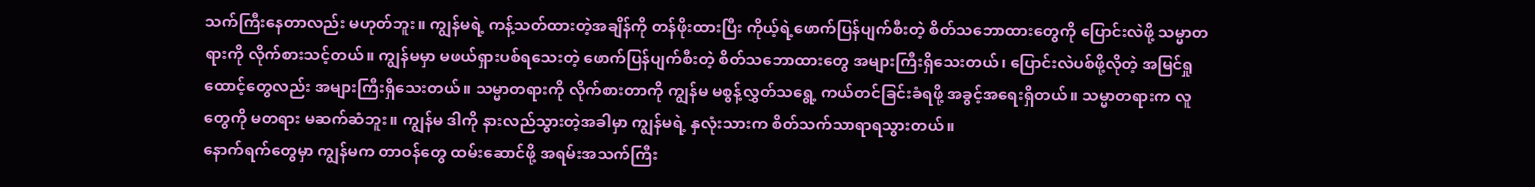သက်ကြီးနေတာလည်း မဟုတ်ဘူး။ ကျွန်မရဲ့ ကန့်သတ်ထားတဲ့အချိန်ကို တန်ဖိုးထားပြီး ကိုယ့်ရဲ့ဖောက်ပြန်ပျက်စီးတဲ့ စိတ်သဘောထားတွေကို ပြောင်းလဲဖို့ သမ္မာတရားကို လိုက်စားသင့်တယ်။ ကျွန်မမှာ မဖယ်ရှားပစ်ရသေးတဲ့ ဖောက်ပြန်ပျက်စီးတဲ့ စိတ်သဘောထားတွေ အများကြီးရှိသေးတယ်၊ ပြောင်းလဲပစ်ဖို့လိုတဲ့ အမြင်ရှုထောင့်တွေလည်း အများကြီးရှိသေးတယ်။ သမ္မာတရားကို လိုက်စားတာကို ကျွန်မ မစွန့်လွှတ်သရွေ့ ကယ်တင်ခြင်းခံရဖို့ အခွင့်အရေးရှိတယ်။ သမ္မာတရားက လူတွေကို မတရား မဆက်ဆံဘူး။ ကျွန်မ ဒါကို နားလည်သွားတဲ့အခါမှာ ကျွန်မရဲ့ နှလုံးသားက စိတ်သက်သာရာရသွားတယ်။
နောက်ရက်တွေမှာ ကျွန်မက တာဝန်တွေ ထမ်းဆောင်ဖို့ အရမ်းအသက်ကြီး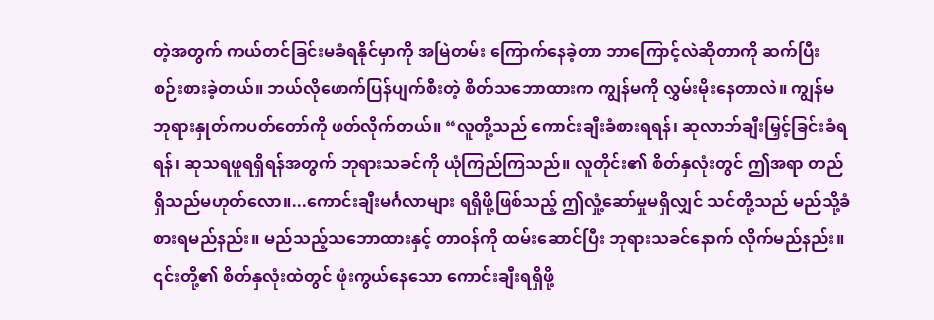တဲ့အတွက် ကယ်တင်ခြင်းမခံရနိုင်မှာကို အမြဲတမ်း ကြောက်နေခဲ့တာ ဘာကြောင့်လဲဆိုတာကို ဆက်ပြီး စဉ်းစားခဲ့တယ်။ ဘယ်လိုဖောက်ပြန်ပျက်စီးတဲ့ စိတ်သဘောထားက ကျွန်မကို လွှမ်းမိုးနေတာလဲ။ ကျွန်မ ဘုရားနှုတ်ကပတ်တော်ကို ဖတ်လိုက်တယ်။ “လူတို့သည် ကောင်းချီးခံစားရရန်၊ ဆုလာဘ်ချီးမြှင့်ခြင်းခံရရန်၊ ဆုသရဖူရရှိရန်အတွက် ဘုရားသခင်ကို ယုံကြည်ကြသည်။ လူတိုင်း၏ စိတ်နှလုံးတွင် ဤအရာ တည်ရှိသည်မဟုတ်လော။...ကောင်းချီးမင်္ဂလာများ ရရှိဖို့ဖြစ်သည့် ဤလှုံ့ဆော်မှုမရှိလျှင် သင်တို့သည် မည်သို့ခံစားရမည်နည်း။ မည်သည့်သဘောထားနှင့် တာဝန်ကို ထမ်းဆောင်ပြီး ဘုရားသခင်နောက် လိုက်မည်နည်း။ ၎င်းတို့၏ စိတ်နှလုံးထဲတွင် ဖုံးကွယ်နေသော ကောင်းချီးရရှိဖို့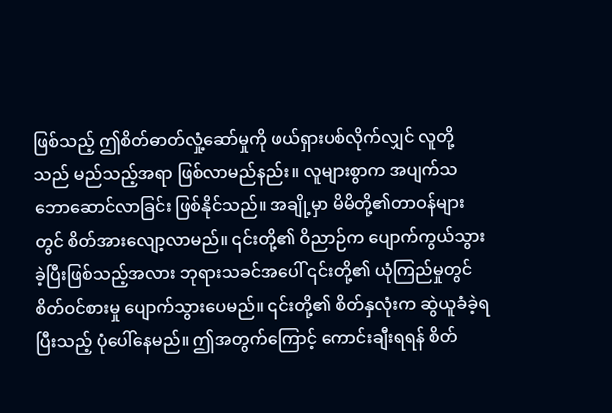ဖြစ်သည့် ဤစိတ်ဓာတ်လှုံ့ဆော်မှုကို ဖယ်ရှားပစ်လိုက်လျှင် လူတို့သည် မည်သည့်အရာ ဖြစ်လာမည်နည်း။ လူများစွာက အပျက်သဘောဆောင်လာခြင်း ဖြစ်နိုင်သည်။ အချို့မှာ မိမိတို့၏တာဝန်များတွင် စိတ်အားလျော့လာမည်။ ၎င်းတို့၏ ဝိညာဉ်က ပျောက်ကွယ်သွားခဲ့ပြီးဖြစ်သည့်အလား ဘုရားသခင်အပေါ် ၎င်းတို့၏ ယုံကြည်မှုတွင် စိတ်ဝင်စားမှု ပျောက်သွားပေမည်။ ၎င်းတို့၏ စိတ်နှလုံးက ဆွဲယူခံခဲ့ရပြီးသည့် ပုံပေါ်နေမည်။ ဤအတွက်ကြောင့် ကောင်းချီးရရန် စိတ်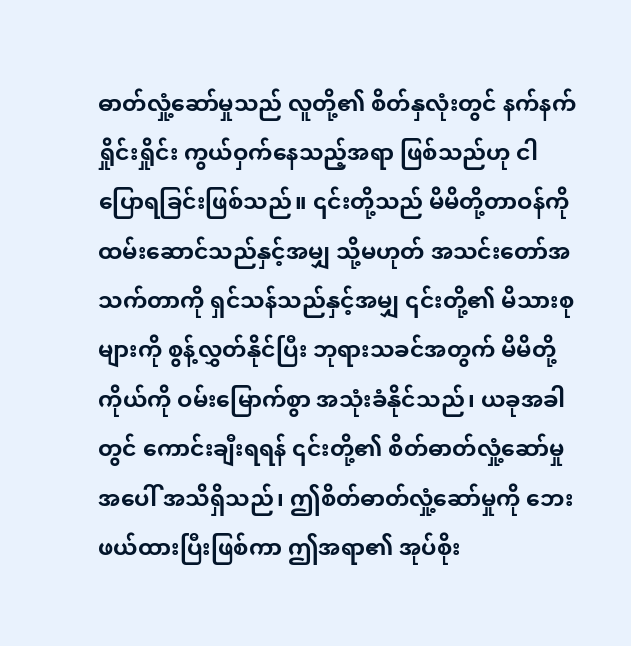ဓာတ်လှုံ့ဆော်မှုသည် လူတို့၏ စိတ်နှလုံးတွင် နက်နက်ရှိုင်းရှိုင်း ကွယ်ဝှက်နေသည့်အရာ ဖြစ်သည်ဟု ငါပြောရခြင်းဖြစ်သည်။ ၎င်းတို့သည် မိမိတို့တာဝန်ကို ထမ်းဆောင်သည်နှင့်အမျှ သို့မဟုတ် အသင်းတော်အသက်တာကို ရှင်သန်သည်နှင့်အမျှ ၎င်းတို့၏ မိသားစုများကို စွန့်လွှတ်နိုင်ပြီး ဘုရားသခင်အတွက် မိမိတို့ကိုယ်ကို ဝမ်းမြောက်စွာ အသုံးခံနိုင်သည်၊ ယခုအခါတွင် ကောင်းချီးရရန် ၎င်းတို့၏ စိတ်ဓာတ်လှုံ့ဆော်မှုအပေါ် အသိရှိသည်၊ ဤစိတ်ဓာတ်လှုံ့ဆော်မှုကို ဘေးဖယ်ထားပြီးဖြစ်ကာ ဤအရာ၏ အုပ်စိုး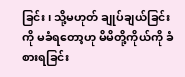ခြင်း၊ သို့မဟုတ် ချုပ်ချယ်ခြင်းကို မခံရတော့ဟု မိမိတို့ကိုယ်ကို ခံစားရခြင်း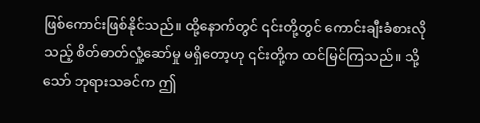ဖြစ်ကောင်းဖြစ်နိုင်သည်။ ထို့နောက်တွင် ၎င်းတို့တွင် ကောင်းချီးခံစားလိုသည့် စိတ်ဓာတ်လှုံ့ဆော်မှု မရှိတော့ဟု ၎င်းတို့က ထင်မြင်ကြသည်။ သို့သော် ဘုရားသခင်က ဤ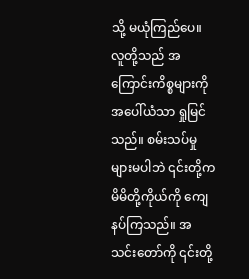သို့ မယုံကြည်ပေ။ လူတို့သည် အကြောင်းကိစ္စများကို အပေါ်ယံသာ ရှုမြင်သည်။ စမ်းသပ်မှုများမပါဘဲ ၎င်းတို့က မိမိတို့ကိုယ်ကို ကျေနပ်ကြသည်။ အသင်းတော်ကို ၎င်းတို့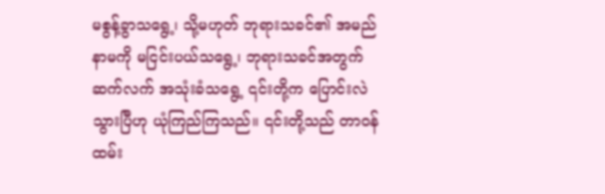မစွန့်ခွာသရွေ့၊ သို့မဟုတ် ဘုရားသခင်၏ အမည်နာမကို မငြင်းပယ်သရွေ့၊ ဘုရားသခင်အတွက် ဆက်လက် အသုံးခံသရွေ့ ၎င်းတို့က ပြောင်းလဲသွားပြီဟု ယုံကြည်ကြသည်။ ၎င်းတို့သည် တာဝန်ထမ်း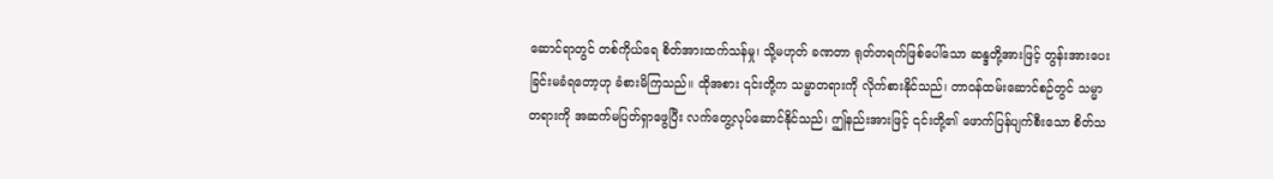ဆောင်ရာတွင် တစ်ကိုယ်ရေ စိတ်အားထက်သန်မှု၊ သို့မဟုတ် ခဏတာ ရုတ်တရက်ဖြစ်ပေါ်သော ဆန္ဒတို့အားဖြင့် တွန်းအားပေးခြင်းမခံရတော့ဟု ခံစားမိကြသည်။ ထိုအစား ၎င်းတို့က သမ္မာတရားကို လိုက်စားနိုင်သည်၊ တာဝန်ထမ်းဆောင်စဉ်တွင် သမ္မာတရားကို အဆက်မပြတ်ရှာဖွေပြီး လက်တွေ့လုပ်ဆောင်နိုင်သည်၊ ဤနည်းအားဖြင့် ၎င်းတို့၏ ဖောက်ပြန်ပျက်စီးသော စိတ်သ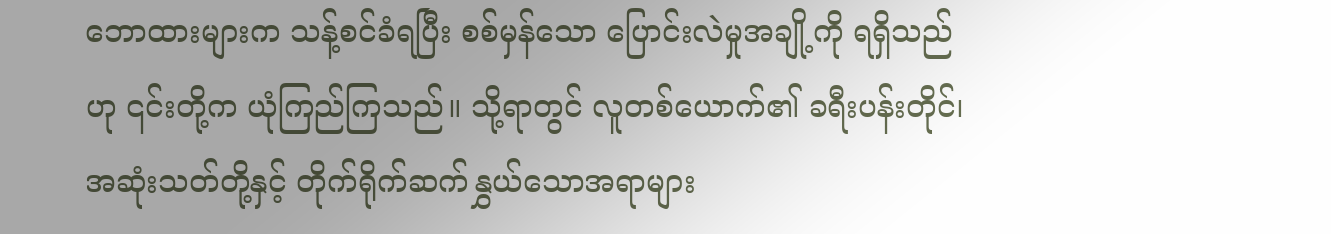ဘောထားများက သန့်စင်ခံရပြီး စစ်မှန်သော ပြောင်းလဲမှုအချို့ကို ရရှိသည်ဟု ၎င်းတို့က ယုံကြည်ကြသည်။ သို့ရာတွင် လူတစ်ယောက်၏ ခရီးပန်းတိုင်၊ အဆုံးသတ်တို့နှင့် တိုက်ရိုက်ဆက်နွှယ်သောအရာများ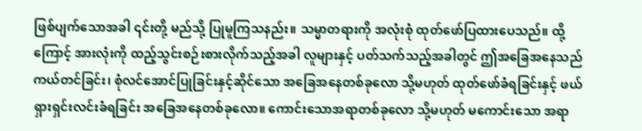ဖြစ်ပျက်သောအခါ ၎င်းတို့ မည်သို့ ပြုမူကြသနည်း။ သမ္မာတရားကို အလုံးစုံ ထုတ်ဖော်ပြထားပေသည်။ ထို့ကြောင့် အားလုံးကို ထည့်သွင်းစဉ်းစားလိုက်သည့်အခါ လူများနှင့် ပတ်သက်သည့်အခါတွင် ဤအခြေအနေသည် ကယ်တင်ခြင်း၊ စုံလင်အောင်ပြုခြင်းနှင့်ဆိုင်သော အခြေအနေတစ်ခုလော သို့မဟုတ် ထုတ်ဖော်ခံရခြင်းနှင့် ဖယ်ရှားရှင်းလင်းခံရခြင်း အခြေအနေတစ်ခုလော။ ကောင်းသောအရာတစ်ခုလော သို့မဟုတ် မကောင်းသော အရာ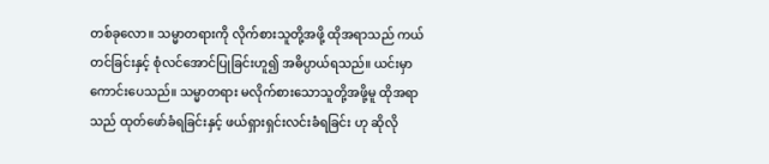တစ်ခုလော။ သမ္မာတရားကို လိုက်စားသူတို့အဖို့ ထိုအရာသည် ကယ်တင်ခြင်းနှင့် စုံလင်အောင်ပြုခြင်းဟူ၍ အဓိပ္ပာယ်ရသည်။ ယင်းမှာ ကောင်းပေသည်။ သမ္မာတရား မလိုက်စားသောသူတို့အဖို့မူ ထိုအရာသည် ထုတ်ဖော်ခံရခြင်းနှင့် ဖယ်ရှားရှင်းလင်းခံရခြင်း ဟု ဆိုလို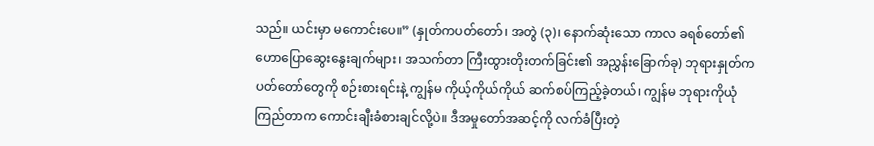သည်။ ယင်းမှာ မကောင်းပေ။” (နှုတ်ကပတ်တော်၊ အတွဲ (၃)၊ နောက်ဆုံးသော ကာလ ခရစ်တော်၏ ဟောပြောဆွေးနွေးချက်များ၊ အသက်တာ ကြီးထွားတိုးတက်ခြင်း၏ အညွှန်းခြောက်ခု) ဘုရားနှုတ်ကပတ်တော်တွေကို စဉ်းစားရင်းနဲ့ ကျွန်မ ကိုယ့်ကိုယ်ကိုယ် ဆက်စပ်ကြည့်ခဲ့တယ်၊ ကျွန်မ ဘုရားကိုယုံကြည်တာက ကောင်းချီးခံစားချင်လို့ပဲ။ ဒီအမှုတော်အဆင့်ကို လက်ခံပြီးတဲ့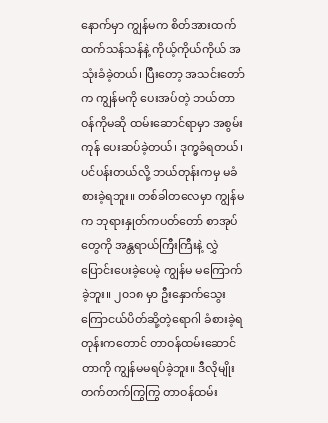နောက်မှာ ကျွန်မက စိတ်အားထက်ထက်သန်သန်နဲ့ ကိုယ့်ကိုယ်ကိုယ် အသုံးခံခဲ့တယ်၊ ပြီးတော့ အသင်းတော်က ကျွန်မကို ပေးအပ်တဲ့ ဘယ်တာဝန်ကိုမဆို ထမ်းဆောင်ရာမှာ အစွမ်းကုန် ပေးဆပ်ခဲ့တယ်၊ ဒုက္ခခံရတယ်၊ ပင်ပန်းတယ်လို့ ဘယ်တုန်းကမှ မခံစားခဲ့ရဘူး။ တစ်ခါတလေမှာ ကျွန်မက ဘုရားနှုတ်ကပတ်တော် စာအုပ်တွေကို အန္တရာယ်ကြီးကြီးနဲ့ လွှဲပြောင်းပေးခဲ့ပေမဲ့ ကျွန်မ မကြောက်ခဲ့ဘူး။ ၂၀၁၈ မှာ ဦးနှောက်သွေးကြောငယ်ပိတ်ဆို့တဲ့ရောဂါ ခံစားခဲ့ရတုန်းကတောင် တာဝန်ထမ်းဆောင်တာကို ကျွန်မမရပ်ခဲ့ဘူး။ ဒီလိုမျိုး တက်တက်ကြွကြွ တာဝန်ထမ်း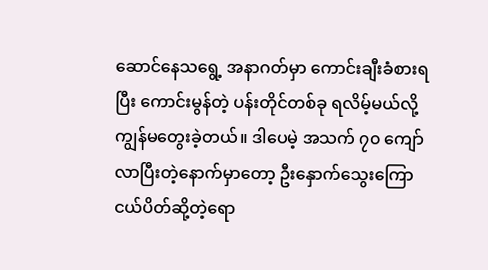ဆောင်နေသရွေ့ အနာဂတ်မှာ ကောင်းချီးခံစားရပြီး ကောင်းမွန်တဲ့ ပန်းတိုင်တစ်ခု ရလိမ့်မယ်လို့ ကျွန်မတွေးခဲ့တယ်။ ဒါပေမဲ့ အသက် ၇၀ ကျော်လာပြီးတဲ့နောက်မှာတော့ ဦးနှောက်သွေးကြောငယ်ပိတ်ဆို့တဲ့ရော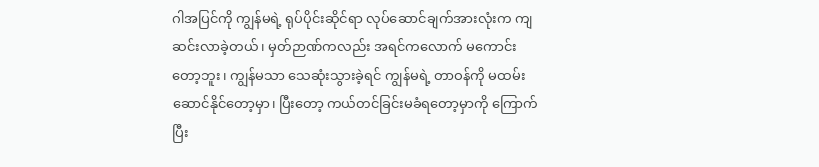ဂါအပြင်ကို ကျွန်မရဲ့ ရုပ်ပိုင်းဆိုင်ရာ လုပ်ဆောင်ချက်အားလုံးက ကျဆင်းလာခဲ့တယ်၊ မှတ်ဉာဏ်ကလည်း အရင်ကလောက် မကောင်းတော့ဘူး၊ ကျွန်မသာ သေဆုံးသွားခဲ့ရင် ကျွန်မရဲ့ တာဝန်ကို မထမ်းဆောင်နိုင်တော့မှာ၊ ပြီးတော့ ကယ်တင်ခြင်းမခံရတော့မှာကို ကြောက်ပြီး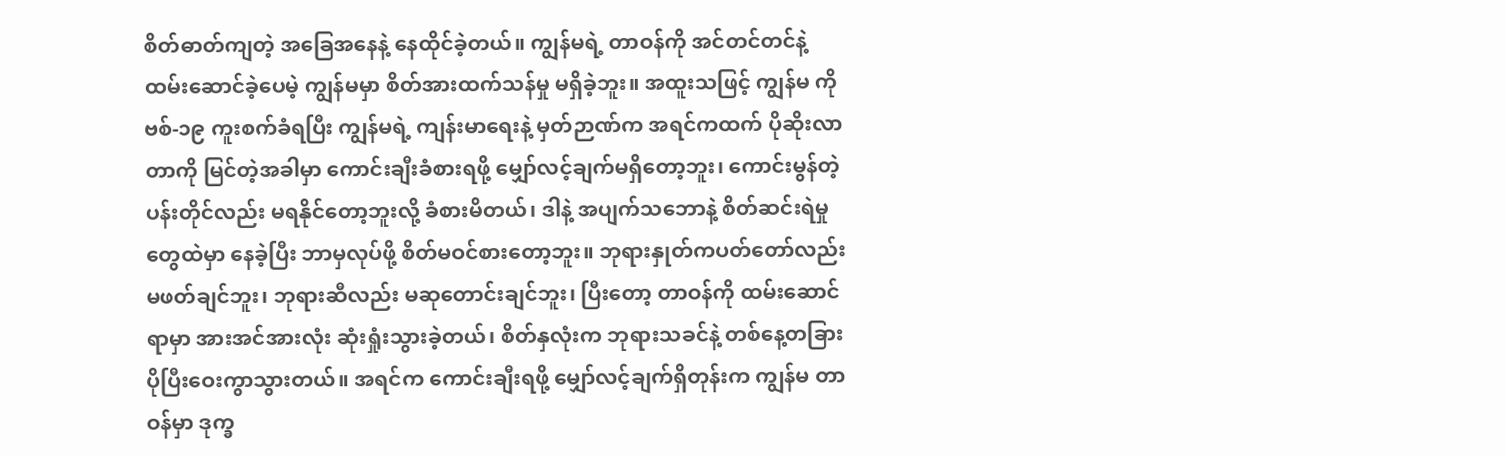စိတ်ဓာတ်ကျတဲ့ အခြေအနေနဲ့ နေထိုင်ခဲ့တယ်။ ကျွန်မရဲ့ တာဝန်ကို အင်တင်တင်နဲ့ ထမ်းဆောင်ခဲ့ပေမဲ့ ကျွန်မမှာ စိတ်အားထက်သန်မှု မရှိခဲ့ဘူး။ အထူးသဖြင့် ကျွန်မ ကိုဗစ်-၁၉ ကူးစက်ခံရပြီး ကျွန်မရဲ့ ကျန်းမာရေးနဲ့ မှတ်ဉာဏ်က အရင်ကထက် ပိုဆိုးလာတာကို မြင်တဲ့အခါမှာ ကောင်းချီးခံစားရဖို့ မျှော်လင့်ချက်မရှိတော့ဘူး၊ ကောင်းမွန်တဲ့ပန်းတိုင်လည်း မရနိုင်တော့ဘူးလို့ ခံစားမိတယ်၊ ဒါနဲ့ အပျက်သဘောနဲ့ စိတ်ဆင်းရဲမှုတွေထဲမှာ နေခဲ့ပြီး ဘာမှလုပ်ဖို့ စိတ်မဝင်စားတော့ဘူး။ ဘုရားနှုတ်ကပတ်တော်လည်း မဖတ်ချင်ဘူး၊ ဘုရားဆီလည်း မဆုတောင်းချင်ဘူး၊ ပြီးတော့ တာဝန်ကို ထမ်းဆောင်ရာမှာ အားအင်အားလုံး ဆုံးရှုံးသွားခဲ့တယ်၊ စိတ်နှလုံးက ဘုရားသခင်နဲ့ တစ်နေ့တခြား ပိုပြီးဝေးကွာသွားတယ်။ အရင်က ကောင်းချီးရဖို့ မျှော်လင့်ချက်ရှိတုန်းက ကျွန်မ တာဝန်မှာ ဒုက္ခ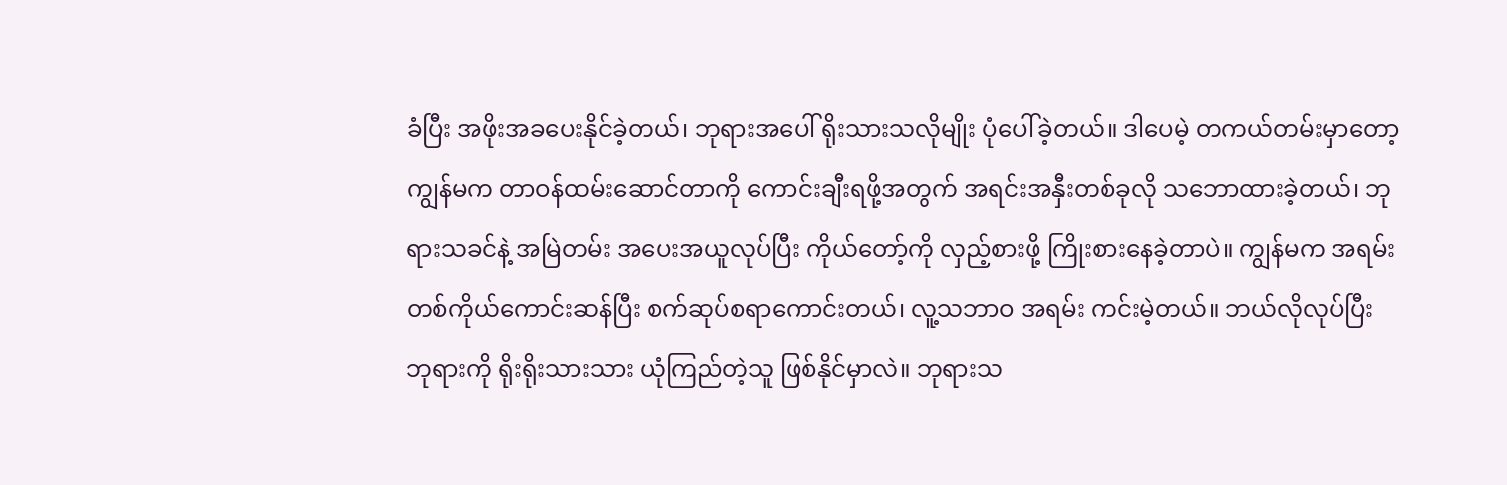ခံပြီး အဖိုးအခပေးနိုင်ခဲ့တယ်၊ ဘုရားအပေါ် ရိုးသားသလိုမျိုး ပုံပေါ်ခဲ့တယ်။ ဒါပေမဲ့ တကယ်တမ်းမှာတော့ ကျွန်မက တာဝန်ထမ်းဆောင်တာကို ကောင်းချီးရဖို့အတွက် အရင်းအနှီးတစ်ခုလို သဘောထားခဲ့တယ်၊ ဘုရားသခင်နဲ့ အမြဲတမ်း အပေးအယူလုပ်ပြီး ကိုယ်တော့်ကို လှည့်စားဖို့ ကြိုးစားနေခဲ့တာပဲ။ ကျွန်မက အရမ်း တစ်ကိုယ်ကောင်းဆန်ပြီး စက်ဆုပ်စရာကောင်းတယ်၊ လူ့သဘာဝ အရမ်း ကင်းမဲ့တယ်။ ဘယ်လိုလုပ်ပြီး ဘုရားကို ရိုးရိုးသားသား ယုံကြည်တဲ့သူ ဖြစ်နိုင်မှာလဲ။ ဘုရားသ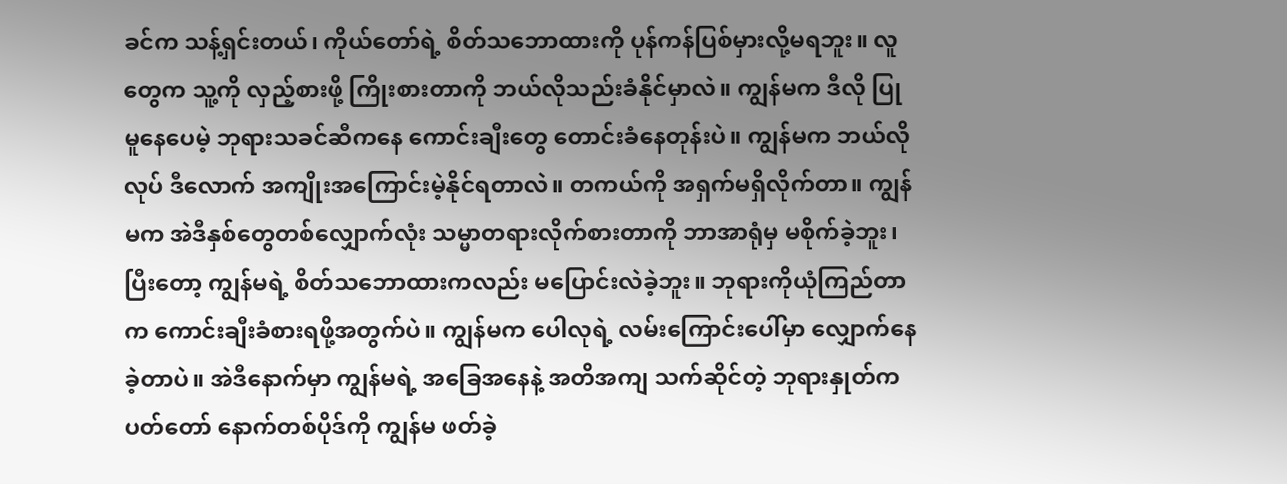ခင်က သန့်ရှင်းတယ်၊ ကိုယ်တော်ရဲ့ စိတ်သဘောထားကို ပုန်ကန်ပြစ်မှားလို့မရဘူး။ လူတွေက သူ့ကို လှည့်စားဖို့ ကြိုးစားတာကို ဘယ်လိုသည်းခံနိုင်မှာလဲ။ ကျွန်မက ဒီလို ပြုမူနေပေမဲ့ ဘုရားသခင်ဆီကနေ ကောင်းချီးတွေ တောင်းခံနေတုန်းပဲ။ ကျွန်မက ဘယ်လိုလုပ် ဒီလောက် အကျိုးအကြောင်းမဲ့နိုင်ရတာလဲ။ တကယ်ကို အရှက်မရှိလိုက်တာ။ ကျွန်မက အဲဒီနှစ်တွေတစ်လျှောက်လုံး သမ္မာတရားလိုက်စားတာကို ဘာအာရုံမှ မစိုက်ခဲ့ဘူး၊ ပြီးတော့ ကျွန်မရဲ့ စိတ်သဘောထားကလည်း မပြောင်းလဲခဲ့ဘူး။ ဘုရားကိုယုံကြည်တာက ကောင်းချီးခံစားရဖို့အတွက်ပဲ။ ကျွန်မက ပေါလုရဲ့ လမ်းကြောင်းပေါ်မှာ လျှောက်နေခဲ့တာပဲ။ အဲဒီနောက်မှာ ကျွန်မရဲ့ အခြေအနေနဲ့ အတိအကျ သက်ဆိုင်တဲ့ ဘုရားနှုတ်ကပတ်တော် နောက်တစ်ပိုဒ်ကို ကျွန်မ ဖတ်ခဲ့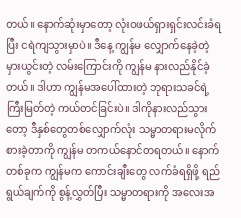တယ်။ နောက်ဆုံးမှာတော့ လုံးဝဖယ်ရှားရှင်းလင်းခံရပြီး ငရဲကျသွားမှာပဲ။ ဒီနေ့ ကျွန်မ လျှောက်နေခဲ့တဲ့ မှားယွင်းတဲ့ လမ်းကြောင်းကို ကျွန်မ နားလည်နိုင်ခဲ့တယ်။ ဒါဟာ ကျွန်မအပေါ်ထားတဲ့ ဘုရားသခင်ရဲ့ ကြီးမြတ်တဲ့ ကယ်တင်ခြင်းပဲ။ ဒါကိုနားလည်သွားတော့ ဒီနှစ်တွေတစ်လျှောက်လုံး သမ္မာတရားမလိုက်စားခဲ့တာကို ကျွန်မ တကယ်နောင်တရတယ်။ နောက်တစ်ခုက ကျွန်မက ကောင်းချီးတွေ လက်ခံရရှိဖို့ ရည်ရွယ်ချက်ကို စွန့်လွှတ်ပြီး သမ္မာတရားကို အလေးအ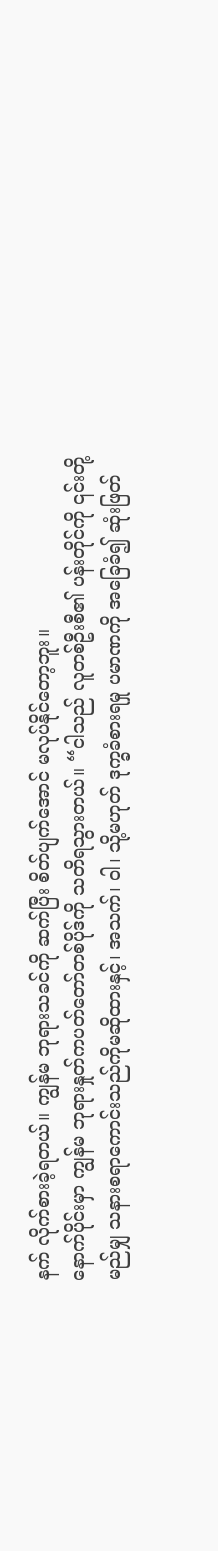နက် လိုက်စားခဲ့ရတယ်။ ကျွန်မ ဘုရားသခင်ကို ဆက်ပြီး စိတ်ပျက်အောင် မလုပ်နိုင်တော့ဘူး။
နောက်ပိုင်းမှာ ကျွန်မ ဘုရားနှုတ်ကပတ်တော်တစ်ပိုဒ်ကို သတိရသွားတယ်။ “ငါသည် လူတစ်ဦးစီ၏ ပန်းတိုင်ကို ၎င်းတို့ မည်မျှ သနားစရာကောင်းသည်ကိုမဆိုထားနှင့်၊ အသက်၊ ဝါ၊ သို့မဟုတ် ဒုက္ခခံစားရမှု ပမာဏကို အခြေခံ၍ ဆုံးဖြတ်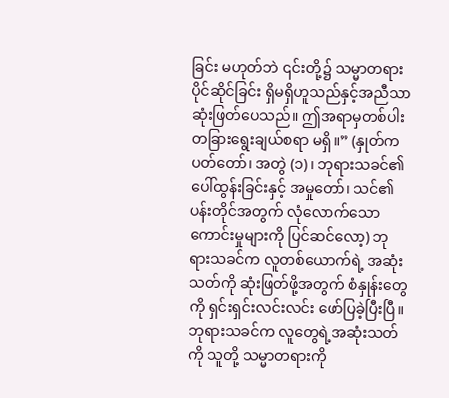ခြင်း မဟုတ်ဘဲ ၎င်းတို့၌ သမ္မာတရား ပိုင်ဆိုင်ခြင်း ရှိမရှိဟူသည်နှင့်အညီသာ ဆုံးဖြတ်ပေသည်။ ဤအရာမှတစ်ပါး တခြားရွေးချယ်စရာ မရှိ။” (နှုတ်ကပတ်တော်၊ အတွဲ (၁)၊ ဘုရားသခင်၏ ပေါ်ထွန်းခြင်းနှင့် အမှုတော်၊ သင်၏ ပန်းတိုင်အတွက် လုံလောက်သော ကောင်းမှုများကို ပြင်ဆင်လော့) ဘုရားသခင်က လူတစ်ယောက်ရဲ့ အဆုံးသတ်ကို ဆုံးဖြတ်ဖို့အတွက် စံနှုန်းတွေကို ရှင်းရှင်းလင်းလင်း ဖော်ပြခဲ့ပြီးပြီ။ ဘုရားသခင်က လူတွေရဲ့အဆုံးသတ်ကို သူတို့ သမ္မာတရားကို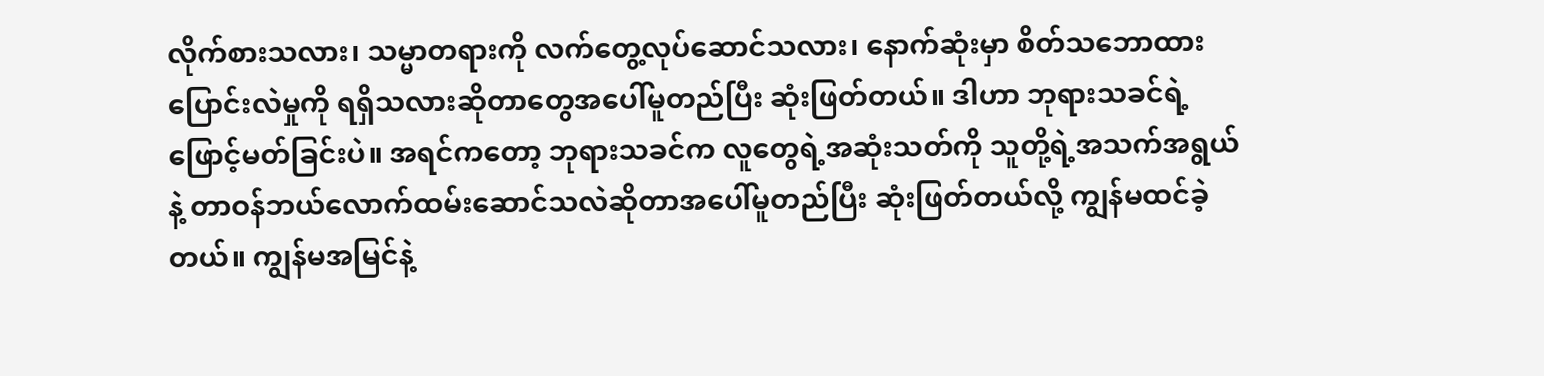လိုက်စားသလား၊ သမ္မာတရားကို လက်တွေ့လုပ်ဆောင်သလား၊ နောက်ဆုံးမှာ စိတ်သဘောထား ပြောင်းလဲမှုကို ရရှိသလားဆိုတာတွေအပေါ်မူတည်ပြီး ဆုံးဖြတ်တယ်။ ဒါဟာ ဘုရားသခင်ရဲ့ ဖြောင့်မတ်ခြင်းပဲ။ အရင်ကတော့ ဘုရားသခင်က လူတွေရဲ့အဆုံးသတ်ကို သူတို့ရဲ့အသက်အရွယ်နဲ့ တာဝန်ဘယ်လောက်ထမ်းဆောင်သလဲဆိုတာအပေါ်မူတည်ပြီး ဆုံးဖြတ်တယ်လို့ ကျွန်မထင်ခဲ့တယ်။ ကျွန်မအမြင်နဲ့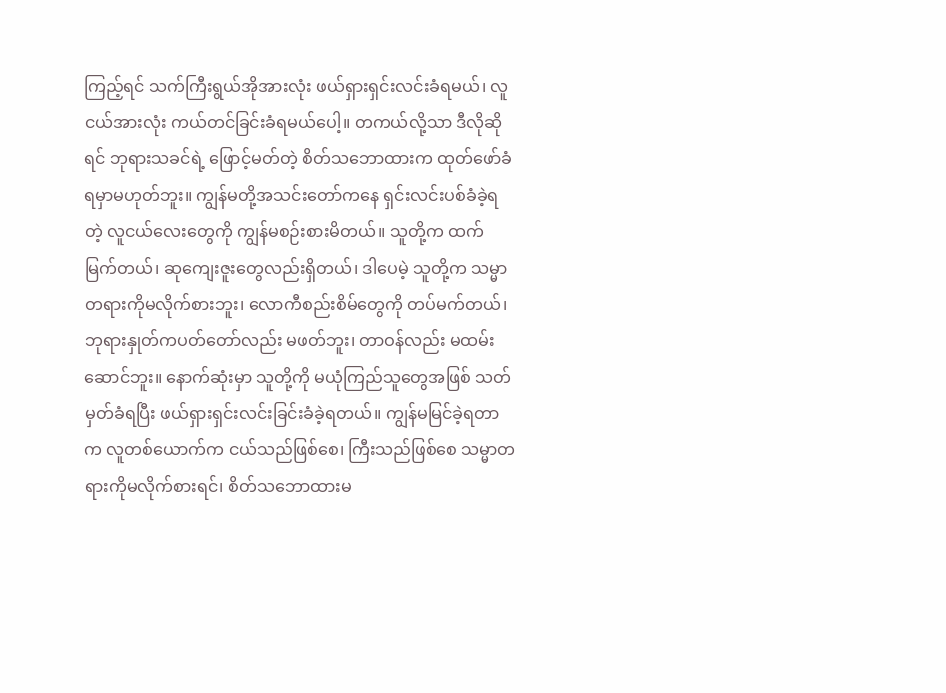ကြည့်ရင် သက်ကြီးရွယ်အိုအားလုံး ဖယ်ရှားရှင်းလင်းခံရမယ်၊ လူငယ်အားလုံး ကယ်တင်ခြင်းခံရမယ်ပေါ့။ တကယ်လို့သာ ဒီလိုဆိုရင် ဘုရားသခင်ရဲ့ ဖြောင့်မတ်တဲ့ စိတ်သဘောထားက ထုတ်ဖော်ခံရမှာမဟုတ်ဘူး။ ကျွန်မတို့အသင်းတော်ကနေ ရှင်းလင်းပစ်ခံခဲ့ရတဲ့ လူငယ်လေးတွေကို ကျွန်မစဉ်းစားမိတယ်။ သူတို့က ထက်မြက်တယ်၊ ဆုကျေးဇူးတွေလည်းရှိတယ်၊ ဒါပေမဲ့ သူတို့က သမ္မာတရားကိုမလိုက်စားဘူး၊ လောကီစည်းစိမ်တွေကို တပ်မက်တယ်၊ ဘုရားနှုတ်ကပတ်တော်လည်း မဖတ်ဘူး၊ တာဝန်လည်း မထမ်းဆောင်ဘူး။ နောက်ဆုံးမှာ သူတို့ကို မယုံကြည်သူတွေအဖြစ် သတ်မှတ်ခံရပြီး ဖယ်ရှားရှင်းလင်းခြင်းခံခဲ့ရတယ်။ ကျွန်မမြင်ခဲ့ရတာက လူတစ်ယောက်က ငယ်သည်ဖြစ်စေ၊ ကြီးသည်ဖြစ်စေ သမ္မာတရားကိုမလိုက်စားရင်၊ စိတ်သဘောထားမ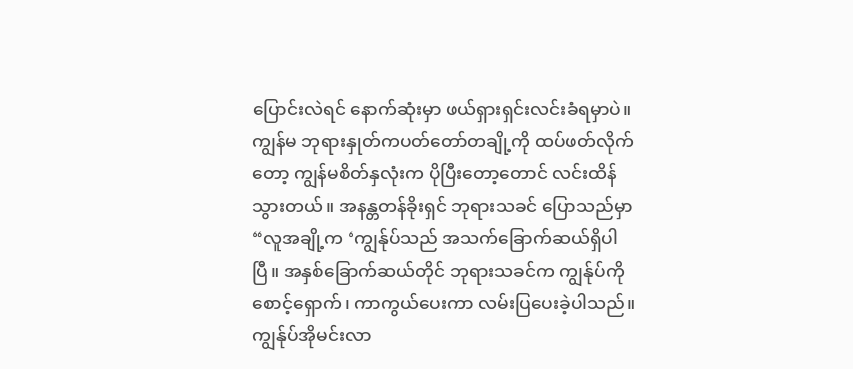ပြောင်းလဲရင် နောက်ဆုံးမှာ ဖယ်ရှားရှင်းလင်းခံရမှာပဲ။
ကျွန်မ ဘုရားနှုတ်ကပတ်တော်တချို့ကို ထပ်ဖတ်လိုက်တော့ ကျွန်မစိတ်နှလုံးက ပိုပြီးတော့တောင် လင်းထိန်သွားတယ်။ အနန္တတန်ခိုးရှင် ဘုရားသခင် ပြောသည်မှာ “လူအချို့က ‘ကျွန်ုပ်သည် အသက်ခြောက်ဆယ်ရှိပါပြီ။ အနှစ်ခြောက်ဆယ်တိုင် ဘုရားသခင်က ကျွန်ုပ်ကို စောင့်ရှောက်၊ ကာကွယ်ပေးကာ လမ်းပြပေးခဲ့ပါသည်။ ကျွန်ုပ်အိုမင်းလာ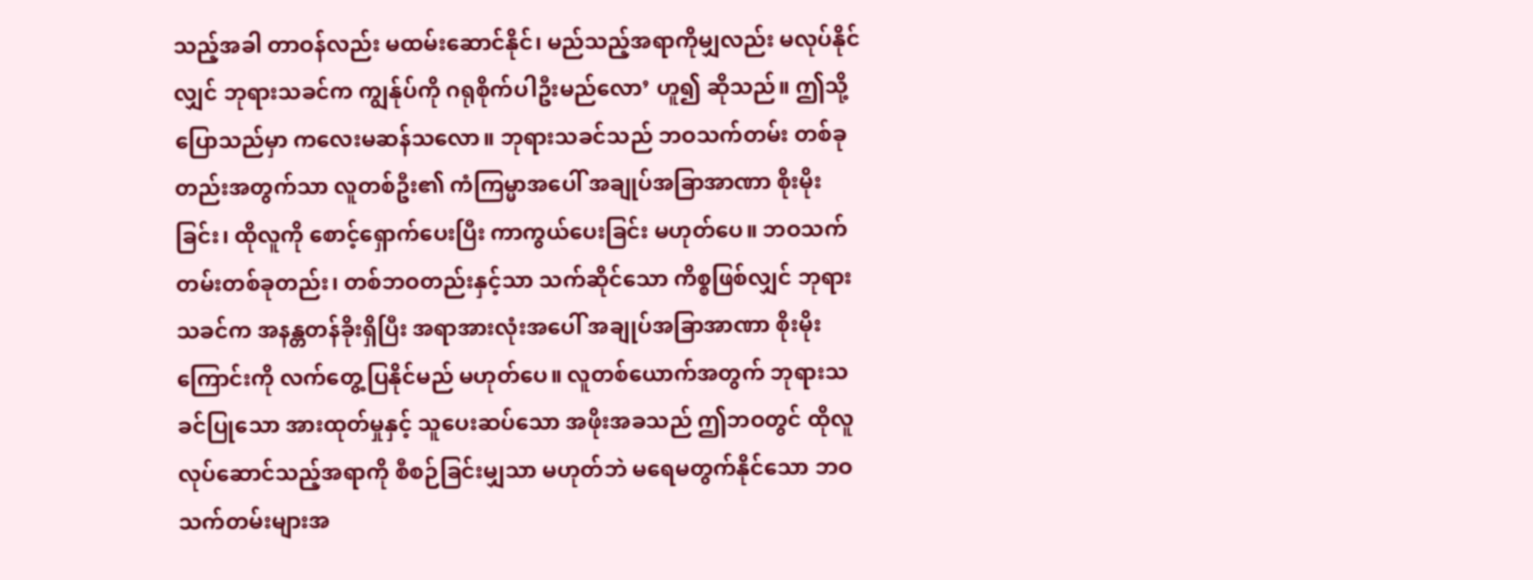သည့်အခါ တာဝန်လည်း မထမ်းဆောင်နိုင်၊ မည်သည့်အရာကိုမျှလည်း မလုပ်နိုင်လျှင် ဘုရားသခင်က ကျွန်ုပ်ကို ဂရုစိုက်ပါဦးမည်လော’ ဟူ၍ ဆိုသည်။ ဤသို့ပြောသည်မှာ ကလေးမဆန်သလော။ ဘုရားသခင်သည် ဘဝသက်တမ်း တစ်ခုတည်းအတွက်သာ လူတစ်ဦး၏ ကံကြမ္မာအပေါ် အချုပ်အခြာအာဏာ စိုးမိုးခြင်း၊ ထိုလူကို စောင့်ရှောက်ပေးပြီး ကာကွယ်ပေးခြင်း မဟုတ်ပေ။ ဘဝသက်တမ်းတစ်ခုတည်း၊ တစ်ဘဝတည်းနှင့်သာ သက်ဆိုင်သော ကိစ္စဖြစ်လျှင် ဘုရားသခင်က အနန္တတန်ခိုးရှိပြီး အရာအားလုံးအပေါ် အချုပ်အခြာအာဏာ စိုးမိုးကြောင်းကို လက်တွေ့ပြနိုင်မည် မဟုတ်ပေ။ လူတစ်ယောက်အတွက် ဘုရားသခင်ပြုသော အားထုတ်မှုနှင့် သူပေးဆပ်သော အဖိုးအခသည် ဤဘဝတွင် ထိုလူ လုပ်ဆောင်သည့်အရာကို စီစဉ်ခြင်းမျှသာ မဟုတ်ဘဲ မရေမတွက်နိုင်သော ဘဝသက်တမ်းများအ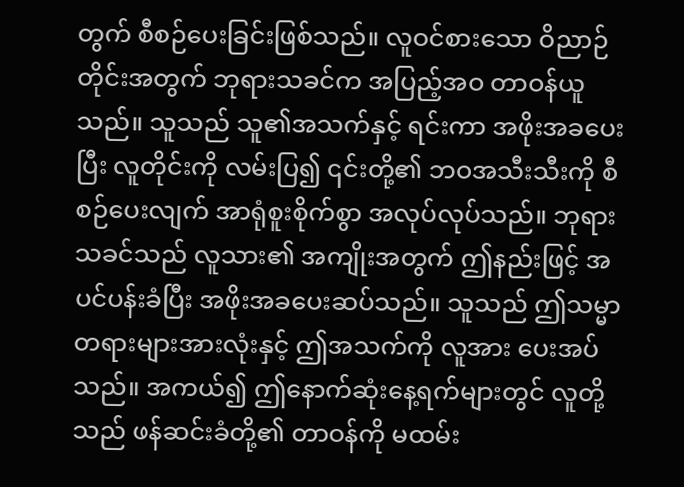တွက် စီစဉ်ပေးခြင်းဖြစ်သည်။ လူဝင်စားသော ဝိညာဉ်တိုင်းအတွက် ဘုရားသခင်က အပြည့်အဝ တာဝန်ယူသည်။ သူသည် သူ၏အသက်နှင့် ရင်းကာ အဖိုးအခပေးပြီး လူတိုင်းကို လမ်းပြ၍ ၎င်းတို့၏ ဘဝအသီးသီးကို စီစဉ်ပေးလျက် အာရုံစူးစိုက်စွာ အလုပ်လုပ်သည်။ ဘုရားသခင်သည် လူသား၏ အကျိုးအတွက် ဤနည်းဖြင့် အပင်ပန်းခံပြီး အဖိုးအခပေးဆပ်သည်။ သူသည် ဤသမ္မာတရားများအားလုံးနှင့် ဤအသက်ကို လူအား ပေးအပ်သည်။ အကယ်၍ ဤနောက်ဆုံးနေ့ရက်များတွင် လူတို့သည် ဖန်ဆင်းခံတို့၏ တာဝန်ကို မထမ်း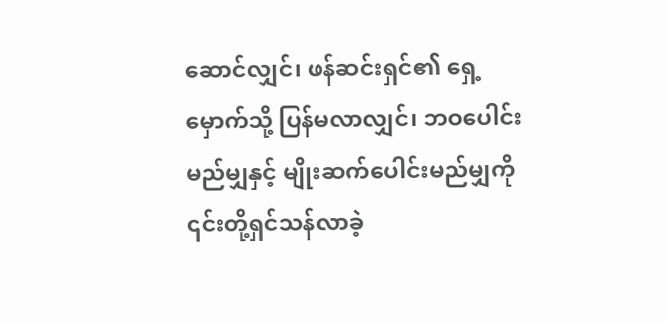ဆောင်လျှင်၊ ဖန်ဆင်းရှင်၏ ရှေ့မှောက်သို့ ပြန်မလာလျှင်၊ ဘဝပေါင်းမည်မျှနှင့် မျိုးဆက်ပေါင်းမည်မျှကို ၎င်းတို့ရှင်သန်လာခဲ့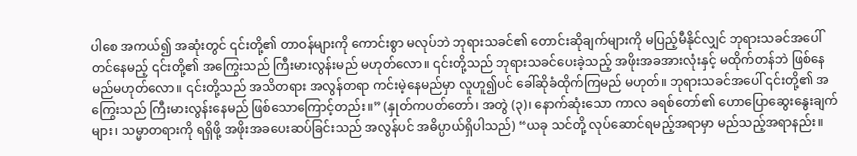ပါစေ အကယ်၍ အဆုံးတွင် ၎င်းတို့၏ တာဝန်များကို ကောင်းစွာ မလုပ်ဘဲ ဘုရားသခင်၏ တောင်းဆိုချက်များကို မပြည့်မီနိုင်လျှင် ဘုရားသခင်အပေါ် တင်နေမည့် ၎င်းတို့၏ အကြွေးသည် ကြီးမားလွန်းမည် မဟုတ်လော။ ၎င်းတို့သည် ဘုရားသခင်ပေးခဲ့သည့် အဖိုးအခအားလုံးနှင့် မထိုက်တန်ဘဲ ဖြစ်နေမည်မဟုတ်လော။ ၎င်းတို့သည် အသိတရား အလွန်တရာ ကင်းမဲ့နေမည်မှာ လူဟူ၍ပင် ခေါ်ဆိုခံထိုက်ကြမည် မဟုတ်။ ဘုရားသခင်အပေါ် ၎င်းတို့၏ အကြွေးသည် ကြီးမားလွန်းနေမည် ဖြစ်သောကြောင့်တည်း။” (နှုတ်ကပတ်တော်၊ အတွဲ (၃)၊ နောက်ဆုံးသော ကာလ ခရစ်တော်၏ ဟောပြောဆွေးနွေးချက်များ၊ သမ္မာတရားကို ရရှိဖို့ အဖိုးအခပေးဆပ်ခြင်းသည် အလွန်ပင် အဓိပ္ပာယ်ရှိပါသည်) “ယခု သင်တို့ လုပ်ဆောင်ရမည့်အရာမှာ မည်သည့်အရာနည်း။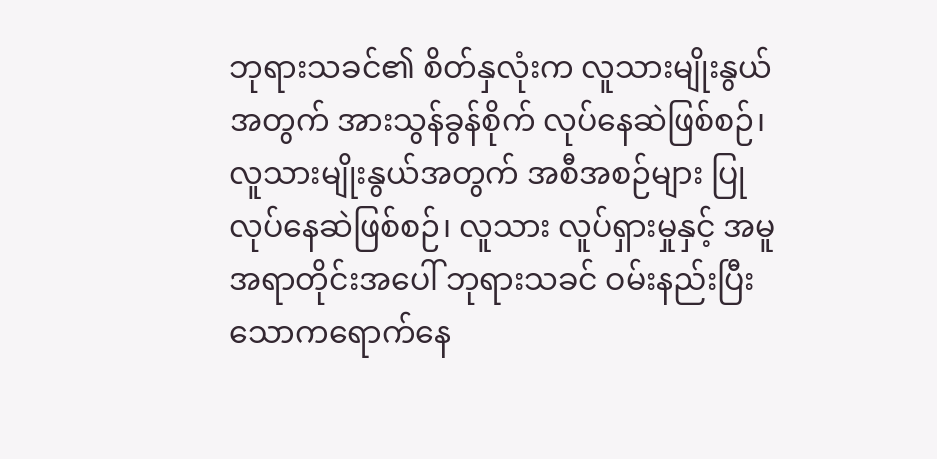ဘုရားသခင်၏ စိတ်နှလုံးက လူသားမျိုးနွယ်အတွက် အားသွန်ခွန်စိုက် လုပ်နေဆဲဖြစ်စဉ်၊ လူသားမျိုးနွယ်အတွက် အစီအစဉ်များ ပြုလုပ်နေဆဲဖြစ်စဉ်၊ လူသား လူပ်ရှားမှုနှင့် အမူအရာတိုင်းအပေါ် ဘုရားသခင် ဝမ်းနည်းပြီး သောကရောက်နေ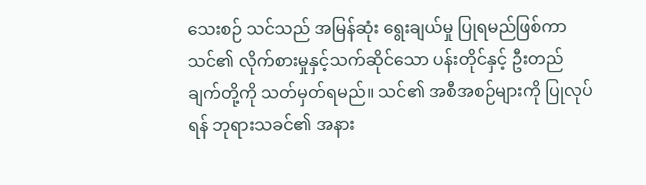သေးစဉ် သင်သည် အမြန်ဆုံး ရွေးချယ်မှု ပြုရမည်ဖြစ်ကာ သင်၏ လိုက်စားမှုနှင့်သက်ဆိုင်သော ပန်းတိုင်နှင့် ဦးတည်ချက်တို့ကို သတ်မှတ်ရမည်။ သင်၏ အစီအစဉ်များကို ပြုလုပ်ရန် ဘုရားသခင်၏ အနား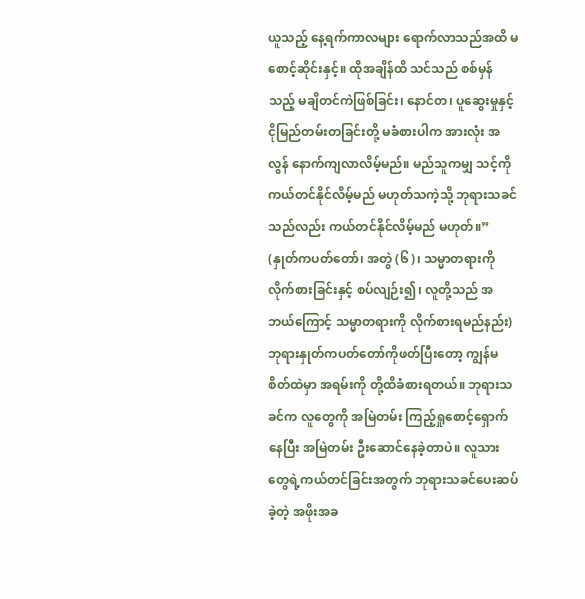ယူသည့် နေ့ရက်ကာလများ ရောက်လာသည်အထိ မစောင့်ဆိုင်းနှင့်။ ထိုအချိန်ထိ သင်သည် စစ်မှန်သည့် မချိတင်ကဲဖြစ်ခြင်း၊ နောင်တ၊ ပူဆွေးမှုနှင့် ငိုမြည်တမ်းတခြင်းတို့ မခံစားပါက အားလုံး အလွန် နောက်ကျလာလိမ့်မည်။ မည်သူကမျှ သင့်ကို ကယ်တင်နိုင်လိမ့်မည် မဟုတ်သကဲ့သို့ ဘုရားသခင်သည်လည်း ကယ်တင်နိုင်လိမ့်မည် မဟုတ်။” (နှုတ်ကပတ်တော်၊ အတွဲ (၆)၊ သမ္မာတရားကို လိုက်စားခြင်းနှင့် စပ်လျဉ်း၍၊ လူတို့သည် အဘယ်ကြောင့် သမ္မာတရားကို လိုက်စားရမည်နည်း) ဘုရားနှုတ်ကပတ်တော်ကိုဖတ်ပြီးတော့ ကျွန်မစိတ်ထဲမှာ အရမ်းကို တို့ထိခံစားရတယ်။ ဘုရားသခင်က လူတွေကို အမြဲတမ်း ကြည့်ရှုစောင့်ရှောက်နေပြီး အမြဲတမ်း ဦးဆောင်နေခဲ့တာပဲ။ လူသားတွေရဲ့ကယ်တင်ခြင်းအတွက် ဘုရားသခင်ပေးဆပ်ခဲ့တဲ့ အဖိုးအခ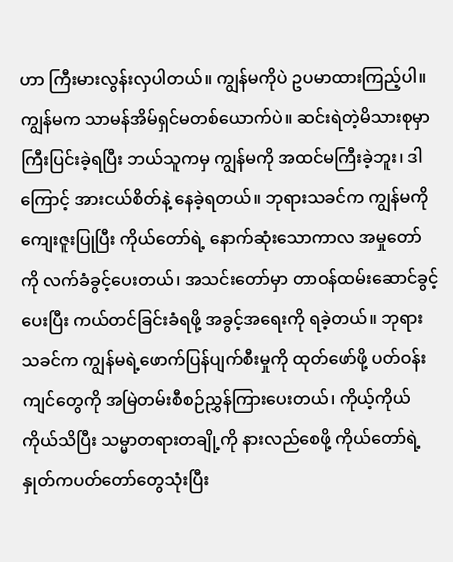ဟာ ကြီးမားလွန်းလှပါတယ်။ ကျွန်မကိုပဲ ဥပမာထားကြည့်ပါ။ ကျွန်မက သာမန်အိမ်ရှင်မတစ်ယောက်ပဲ။ ဆင်းရဲတဲ့မိသားစုမှာ ကြီးပြင်းခဲ့ရပြီး ဘယ်သူကမှ ကျွန်မကို အထင်မကြီးခဲ့ဘူး၊ ဒါကြောင့် အားငယ်စိတ်နဲ့ နေခဲ့ရတယ်။ ဘုရားသခင်က ကျွန်မကို ကျေးဇူးပြုပြီး ကိုယ်တော်ရဲ့ နောက်ဆုံးသောကာလ အမှုတော်ကို လက်ခံခွင့်ပေးတယ်၊ အသင်းတော်မှာ တာဝန်ထမ်းဆောင်ခွင့်ပေးပြီး ကယ်တင်ခြင်းခံရဖို့ အခွင့်အရေးကို ရခဲ့တယ်။ ဘုရားသခင်က ကျွန်မရဲ့ဖောက်ပြန်ပျက်စီးမှုကို ထုတ်ဖော်ဖို့ ပတ်ဝန်းကျင်တွေကို အမြဲတမ်းစီစဉ်ညွှန်ကြားပေးတယ်၊ ကိုယ့်ကိုယ်ကိုယ်သိပြီး သမ္မာတရားတချို့ကို နားလည်စေဖို့ ကိုယ်တော်ရဲ့နှုတ်ကပတ်တော်တွေသုံးပြီး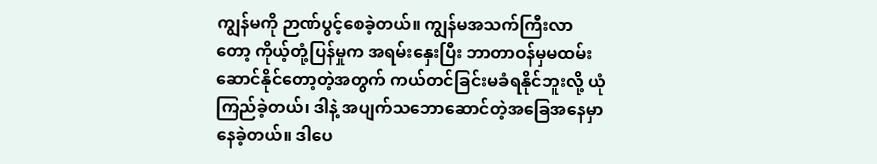ကျွန်မကို ဉာဏ်ပွင့်စေခဲ့တယ်။ ကျွန်မအသက်ကြီးလာတော့ ကိုယ့်တုံ့ပြန်မှုက အရမ်းနှေးပြီး ဘာတာဝန်မှမထမ်းဆောင်နိုင်တော့တဲ့အတွက် ကယ်တင်ခြင်းမခံရနိုင်ဘူးလို့ ယုံကြည်ခဲ့တယ်၊ ဒါနဲ့ အပျက်သဘောဆောင်တဲ့အခြေအနေမှာ နေခဲ့တယ်။ ဒါပေ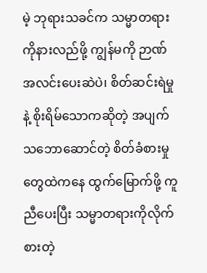မဲ့ ဘုရားသခင်က သမ္မာတရားကိုနားလည်ဖို့ ကျွန်မကို ဉာဏ်အလင်းပေးဆဲပဲ၊ စိတ်ဆင်းရဲမှုနဲ့ စိုးရိမ်သောကဆိုတဲ့ အပျက်သဘောဆောင်တဲ့ စိတ်ခံစားမှုတွေထဲကနေ ထွက်မြောက်ဖို့ ကူညီပေးပြီး သမ္မာတရားကိုလိုက်စားတဲ့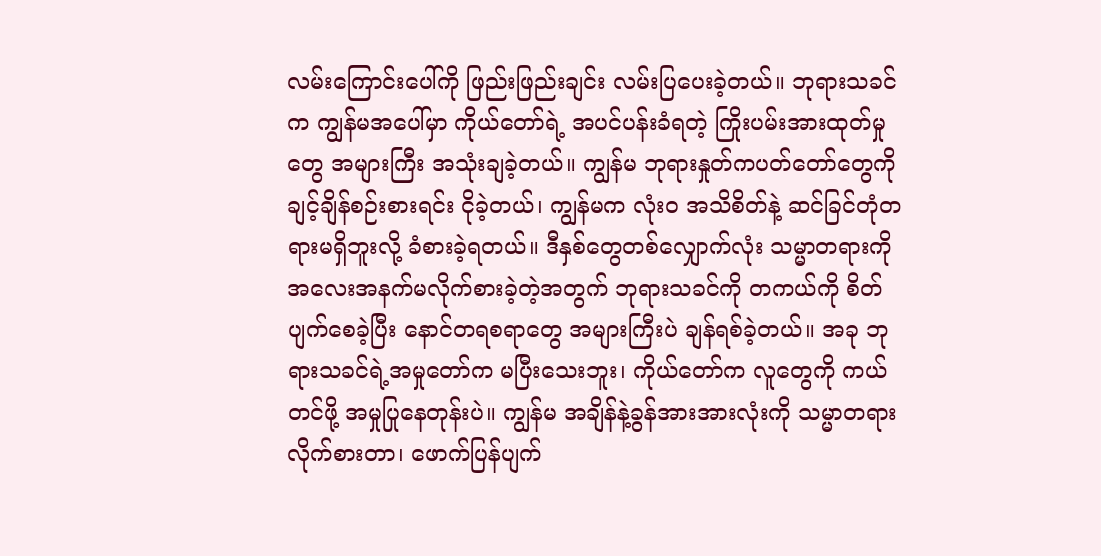လမ်းကြောင်းပေါ်ကို ဖြည်းဖြည်းချင်း လမ်းပြပေးခဲ့တယ်။ ဘုရားသခင်က ကျွန်မအပေါ်မှာ ကိုယ်တော်ရဲ့ အပင်ပန်းခံရတဲ့ ကြိုးပမ်းအားထုတ်မှုတွေ အများကြီး အသုံးချခဲ့တယ်။ ကျွန်မ ဘုရားနှုတ်ကပတ်တော်တွေကို ချင့်ချိန်စဉ်းစားရင်း ငိုခဲ့တယ်၊ ကျွန်မက လုံးဝ အသိစိတ်နဲ့ ဆင်ခြင်တုံတရားမရှိဘူးလို့ ခံစားခဲ့ရတယ်။ ဒီနှစ်တွေတစ်လျှောက်လုံး သမ္မာတရားကို အလေးအနက်မလိုက်စားခဲ့တဲ့အတွက် ဘုရားသခင်ကို တကယ်ကို စိတ်ပျက်စေခဲ့ပြီး နောင်တရစရာတွေ အများကြီးပဲ ချန်ရစ်ခဲ့တယ်။ အခု ဘုရားသခင်ရဲ့အမှုတော်က မပြီးသေးဘူး၊ ကိုယ်တော်က လူတွေကို ကယ်တင်ဖို့ အမှုပြုနေတုန်းပဲ။ ကျွန်မ အချိန်နဲ့ခွန်အားအားလုံးကို သမ္မာတရားလိုက်စားတာ၊ ဖောက်ပြန်ပျက်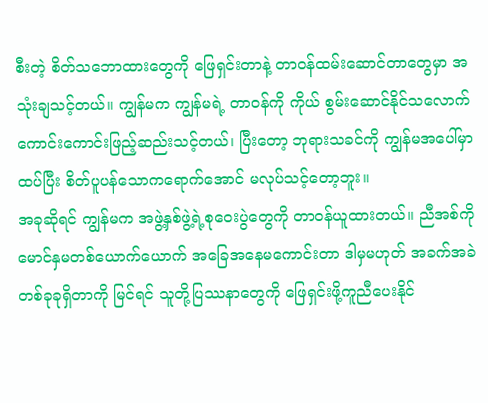စီးတဲ့ စိတ်သဘောထားတွေကို ဖြေရှင်းတာနဲ့ တာဝန်ထမ်းဆောင်တာတွေမှာ အသုံးချသင့်တယ်။ ကျွန်မက ကျွန်မရဲ့ တာဝန်ကို ကိုယ် စွမ်းဆောင်နိုင်သလောက် ကောင်းကောင်းဖြည့်ဆည်းသင့်တယ်၊ ပြီးတော့ ဘုရားသခင်ကို ကျွန်မအပေါ်မှာ ထပ်ပြီး စိတ်ပူပန်သောကရောက်အောင် မလုပ်သင့်တော့ဘူး။
အခုဆိုရင် ကျွန်မက အဖွဲ့နှစ်ဖွဲ့ရဲ့စုဝေးပွဲတွေကို တာဝန်ယူထားတယ်။ ညီအစ်ကိုမောင်နှမတစ်ယောက်ယောက် အခြေအနေမကောင်းတာ ဒါမှမဟုတ် အခက်အခဲတစ်ခုခုရှိတာကို မြင်ရင် သူတို့ပြဿနာတွေကို ဖြေရှင်းဖို့ကူညီပေးနိုင်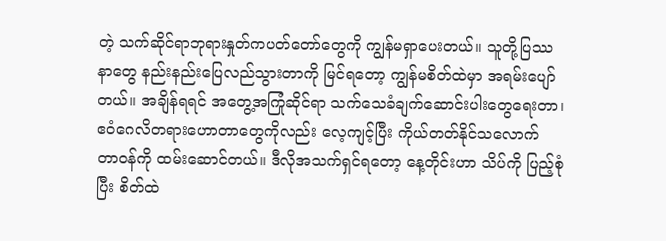တဲ့ သက်ဆိုင်ရာဘုရားနှုတ်ကပတ်တော်တွေကို ကျွန်မရှာပေးတယ်။ သူတို့ပြဿနာတွေ နည်းနည်းပြေလည်သွားတာကို မြင်ရတော့ ကျွန်မစိတ်ထဲမှာ အရမ်းပျော်တယ်။ အချိန်ရရင် အတွေ့အကြုံဆိုင်ရာ သက်သေခံချက်ဆောင်းပါးတွေရေးတာ၊ ဧဝံဂေလိတရားဟောတာတွေကိုလည်း လေ့ကျင့်ပြီး ကိုယ်တတ်နိုင်သလောက် တာဝန်ကို ထမ်းဆောင်တယ်။ ဒီလိုအသက်ရှင်ရတော့ နေ့တိုင်းဟာ သိပ်ကို ပြည့်စုံပြီး စိတ်ထဲ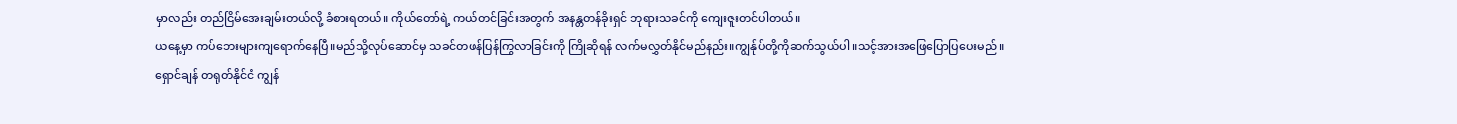မှာလည်း တည်ငြိမ်အေးချမ်းတယ်လို့ ခံစားရတယ်။ ကိုယ်တော်ရဲ့ ကယ်တင်ခြင်းအတွက် အနန္တတန်ခိုးရှင် ဘုရားသခင်ကို ကျေးဇူးတင်ပါတယ်။
ယနေ့မှာ ကပ်ဘေးများကျရောက်နေပြီ။မည်သို့လုပ်ဆောင်မှ သခင်တဖန်ပြန်ကြွလာခြင်းကို ကြိုဆိုရန် လက်မလွှတ်နိုင်မည်နည်း။ကျွန်ုပ်တို့ကိုဆက်သွယ်ပါ။သင့်အားအဖြေပြောပြပေးမည်။
ရှောင်ချန် တရုတ်နိုင်ငံ ကျွန်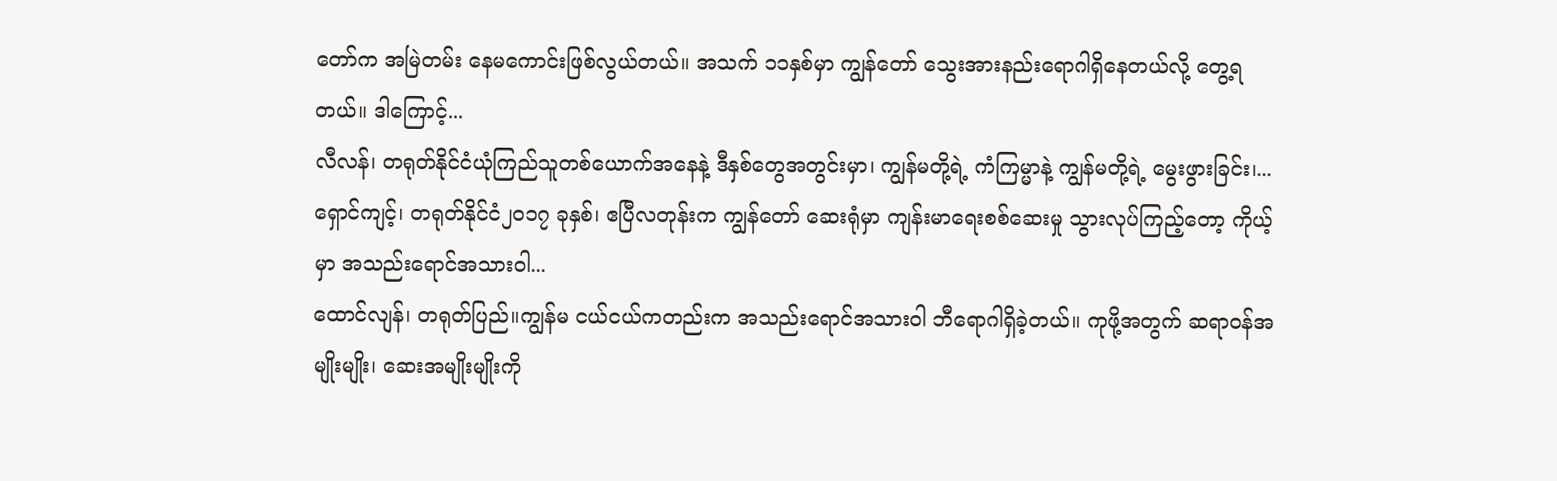တော်က အမြဲတမ်း နေမကောင်းဖြစ်လွယ်တယ်။ အသက် ၁၁နှစ်မှာ ကျွန်တော် သွေးအားနည်းရောဂါရှိနေတယ်လို့ တွေ့ရတယ်။ ဒါကြောင့်...
လီလန်၊ တရုတ်နိုင်ငံယုံကြည်သူတစ်ယောက်အနေနဲ့ ဒီနှစ်တွေအတွင်းမှာ၊ ကျွန်မတို့ရဲ့ ကံကြမ္မာနဲ့ ကျွန်မတို့ရဲ့ မွေးဖွားခြင်း၊...
ရှောင်ကျင့်၊ တရုတ်နိုင်ငံ၂၀၁၇ ခုနှစ်၊ ဧပြီလတုန်းက ကျွန်တော် ဆေးရုံမှာ ကျန်းမာရေးစစ်ဆေးမှု သွားလုပ်ကြည့်တော့ ကိုယ့်မှာ အသည်းရောင်အသားဝါ...
ထောင်လျန်၊ တရုတ်ပြည်။ကျွန်မ ငယ်ငယ်ကတည်းက အသည်းရောင်အသားဝါ ဘီရောဂါရှိခဲ့တယ်။ ကုဖို့အတွက် ဆရာဝန်အမျိုးမျိုး၊ ဆေးအမျိုးမျိုးကို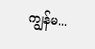ကျွန်မ...